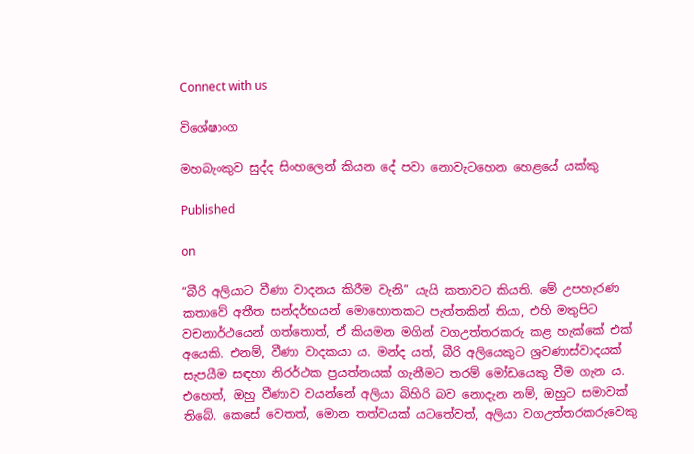Connect with us

විශේෂාංග

මහබැංකුව සුද්ද සිංහලෙන් කියන දේ පවා නොවැටහෙන හෙළයේ යක්කු

Published

on

“බීරි අලියාට වීණා වාදනය කිරීම වැනි” යැයි කතාවට කියති. මේ උපහැරණ කතාවේ අතීත සන්දර්භයන් මොහොතකට පැත්තකින් තියා, එහි මතුපිට වචනාර්ථයෙන් ගත්තොත්, ඒ කියමන මගින් වගඋත්තරකරු කළ හැක්කේ එක් අයෙකි. එනම්, වීණා වාදකයා ය. මන්ද යත්, බීරි අලියෙකුට ශ්‍රවණාස්වාදයක් සැපයීම සඳහා නිරර්ථක ප්‍රයත්නයක් ගැනීමට තරම් මෝඩයෙකු වීම ගැන ය. එහෙත්, ඔහු වීණාව වයන්නේ අලියා බිහිරි බව නොදැන නම්, ඔහුට සමාවක් තිබේ. කෙසේ වෙතත්, මොන තත්වයක් යටතේවත්, අලියා වගඋත්තරකරුවෙකු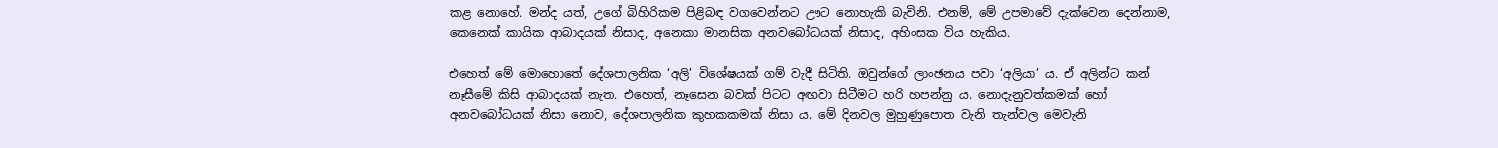කළ නොහේ. මන්ද යත්, උගේ බිහිරිකම පිළිබඳ වගවෙන්නට ඌට නොහැකි බැවිනි. එනම්, මේ උපමාවේ දැක්වෙන දෙන්නාම, කෙනෙක් කායික ආබාදයක් නිසාද, අනෙකා මානසික අනවබෝධයක් නිසාද, අහිංසක විය හැකිය.

එහෙත් මේ මොහොතේ දේශපාලනික ‘අලි’ විශේෂයක් ගම් වැදී සිටිති. ඔවුන්ගේ ලාංඡනය පවා ‘අලියා’ ය. ඒ අලින්ට කන් නෑසීමේ කිසි ආබාදයක් නැත. එහෙත්, නෑසෙන බවක් පිටට අඟවා සිටීමට හරි හපන්නු ය. නොදැනුවත්කමක් හෝ අනවබෝධයක් නිසා නොව, දේශපාලනික කුහකකමක් නිසා ය. මේ දිනවල මුහුණුපොත වැනි තැන්වල මෙවැනි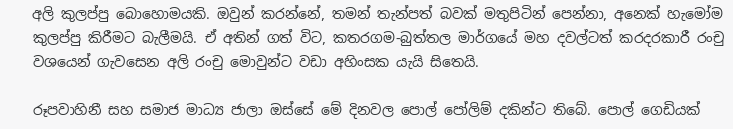අලි කුලප්පු බොහොමයකි. ඔවුන් කරන්නේ, තමන් තැන්පත් බවක් මතුපිටින් පෙන්නා, අනෙක් හැමෝම කුලප්පු කිරීමට බැලීමයි. ඒ අතින් ගත් විට, කතරගම-බුත්තල මාර්ගයේ මහ දවල්ටත් කරදරකාරී රංචු වශයෙන් ගැවසෙන අලි රංචු මොවුන්ට වඩා අහිංසක යැයි සිතෙයි.

රූපවාහිනී සහ සමාජ මාධ්‍ය ජාලා ඔස්සේ මේ දිනවල පොල් පෝලිම් දකින්ට තිබේ. පොල් ගෙඩියක්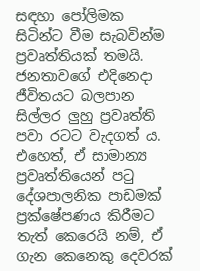සඳහා පෝලිමක සිටින්ට වීම සැබවින්ම ප්‍රවෘත්තියක් තමයි. ජනතාවගේ එදිනෙදා ජීවිතයට බලපාන සිල්ලර ලුහු ප්‍රවෘත්ති පවා රටට වැදගත් ය. එහෙත්, ඒ සාමාන්‍ය ප්‍රවෘත්තියෙන් පටු දේශපාලනික පාඩමක් ප්‍රක්ෂේපණය කිරීමට තැත් කෙරෙයි නම්, ඒ ගැන කෙනෙකු දෙවරක්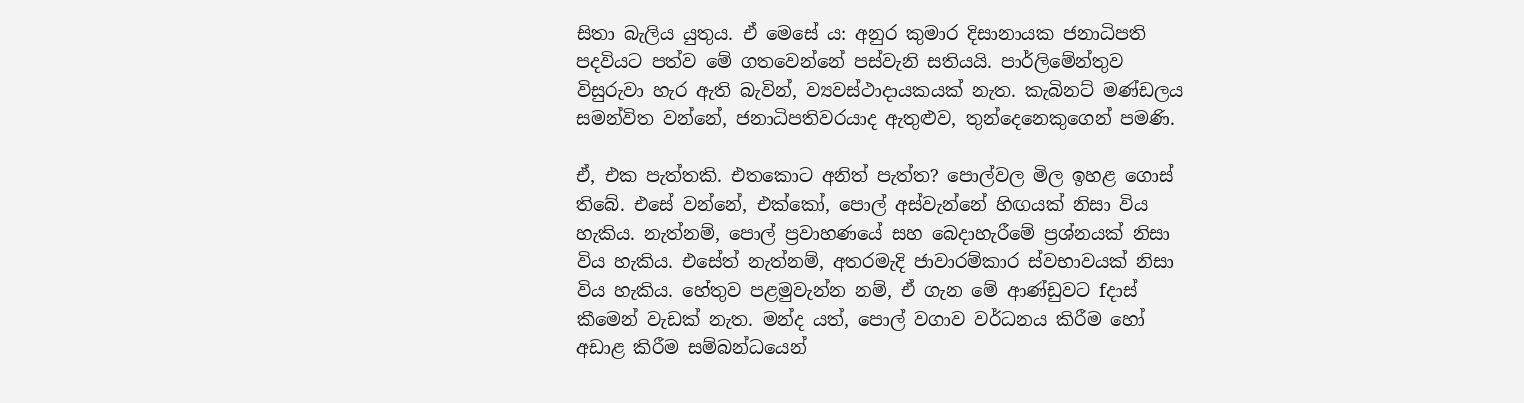සිතා බැලිය යුතුය. ඒ මෙසේ ය: අනුර කුමාර දිසානායක ජනාධිපති පදවියට පත්ව මේ ගතවෙන්නේ පස්වැනි සතියයි. පාර්ලිමේන්තුව විසුරුවා හැර ඇති බැවින්, ව්‍යවස්ථාදායකයක් නැත. කැබිනට් මණ්ඩලය සමන්විත වන්නේ, ජනාධිපතිවරයාද ඇතුළුව, තුන්දෙනෙකුගෙන් පමණි.

ඒ, එක පැත්තකි. එතකොට අනිත් පැත්ත? පොල්වල මිල ඉහළ ගොස් තිබේ. එසේ වන්නේ, එක්කෝ, පොල් අස්වැන්නේ හිඟයක් නිසා විය හැකිය. නැත්නම්, පොල් ප්‍රවාහණයේ සහ බෙදාහැරීමේ ප්‍රශ්නයක් නිසා විය හැකිය. එසේත් නැත්නම්, අතරමැදි ජාවාරම්කාර ස්වභාවයක් නිසා විය හැකිය. හේතුව පළමුවැන්න නම්, ඒ ගැන මේ ආණ්ඩුවට fදාස් කීමෙන් වැඩක් නැත. මන්ද යත්, පොල් වගාව වර්ධනය කිරීම හෝ අඩාළ කිරීම සම්බන්ධයෙන්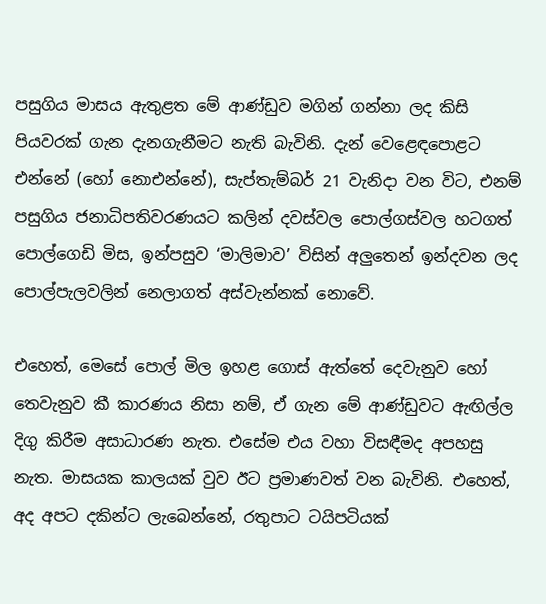පසුගිය මාසය ඇතුළත මේ ආණ්ඩුව මගින් ගන්නා ලද කිසි පියවරක් ගැන දැනගැනීමට නැති බැවිනි. දැන් වෙළෙඳපොළට එන්නේ (හෝ නොඑන්නේ), සැප්තැම්බර් 21 වැනිදා වන විට, එනම් පසුගිය ජනාධිපතිවරණයට කලින් දවස්වල පොල්ගස්වල හටගත් පොල්ගෙඩි මිස, ඉන්පසුව ‘මාලිමාව’ විසින් අලුතෙන් ඉන්දවන ලද පොල්පැලවලින් නෙලාගත් අස්වැන්නක් නොවේ.

එහෙත්, මෙසේ පොල් මිල ඉහළ ගොස් ඇත්තේ දෙවැනුව හෝ තෙවැනුව කී කාරණය නිසා නම්, ඒ ගැන මේ ආණ්ඩුවට ඇඟිල්ල දිගු කිරීම අසාධාරණ නැත. එසේම එය වහා විසඳීමද අපහසු නැත. මාසයක කාලයක් වුව ඊට ප්‍රමාණවත් වන බැවිනි. එහෙත්, අද අපට දකින්ට ලැබෙන්නේ, රතුපාට ටයිපටියක්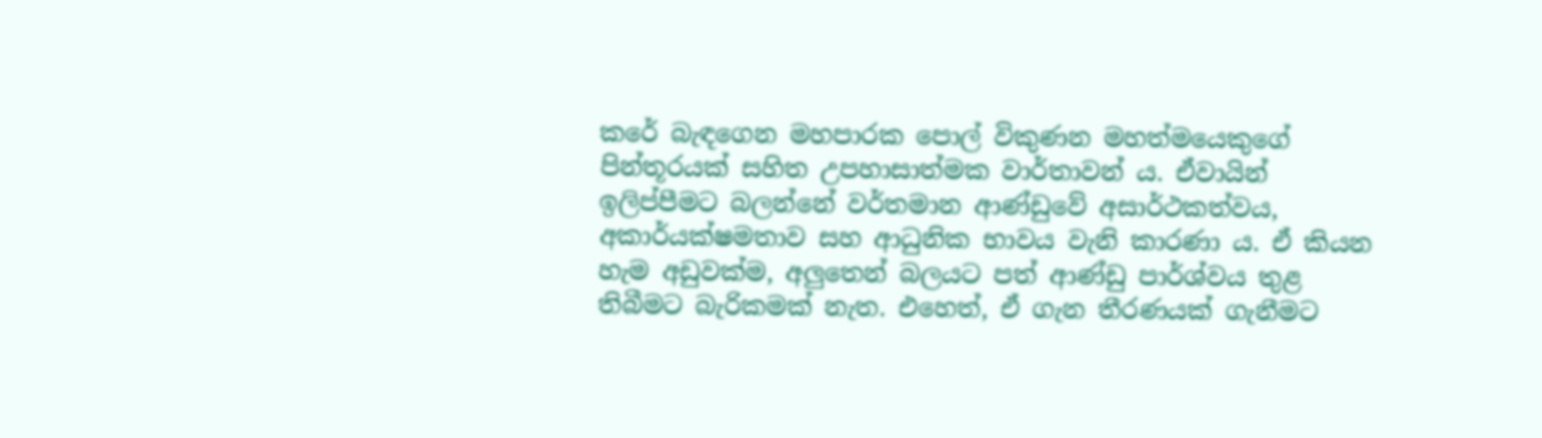කරේ බැඳගෙන මහපාරක පොල් විකුණන මහත්මයෙකුගේ පින්තූරයක් සහිත උපහාසාත්මක වාර්තාවන් ය. ඒවායින් ඉලිප්පීමට බලන්නේ වර්තමාන ආණ්ඩුවේ අසාර්ථකත්වය, අකාර්යක්ෂමතාව සහ ආධුනික භාවය වැනි කාරණා ය. ඒ කියන හැම අඩුවක්ම, අලුතෙන් බලයට පත් ආණ්ඩු පාර්ශ්වය තුළ තිබීමට බැරිකමක් නැත. එහෙත්, ඒ ගැන තීරණයක් ගැනීමට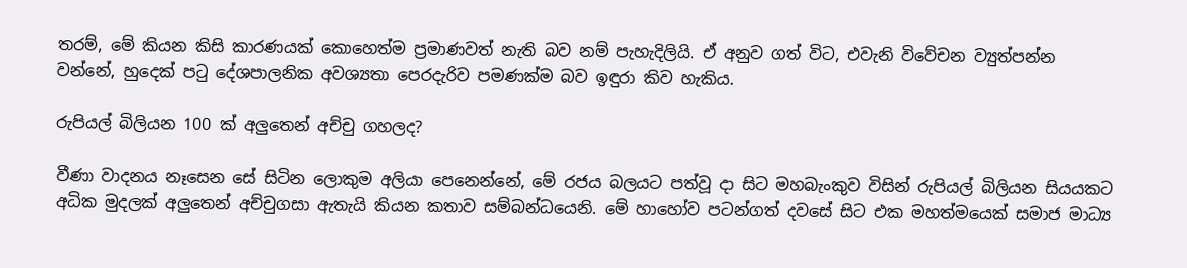තරම්, මේ කියන කිසි කාරණයක් කොහෙත්ම ප්‍රමාණවත් නැති බව නම් පැහැදිලියි. ඒ අනුව ගත් විට, එවැනි විවේචන ව්‍යුත්පන්න වන්නේ, හුදෙක් පටු දේශපාලනික අවශ්‍යතා පෙරදැරිව පමණක්ම බව ඉඳුරා කිව හැකිය.

රුපියල් බිලියන 100 ක් අලුතෙන් අච්චු ගහලද?

වීණා වාදනය නෑසෙන සේ සිටින ලොකුම අලියා පෙනෙන්නේ, මේ රජය බලයට පත්වූ දා සිට මහබැංකුව විසින් රුපියල් බිලියන සියයකට අධික මුදලක් අලුතෙන් අච්චුගසා ඇතැයි කියන කතාව සම්බන්ධයෙනි. මේ හාහෝව පටන්ගත් දවසේ සිට එක මහත්මයෙක් සමාජ මාධ්‍ය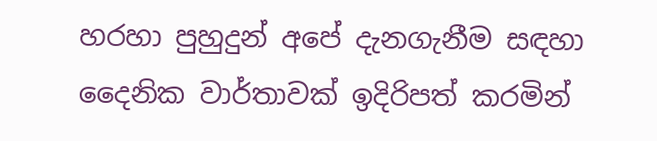හරහා පුහුදුන් අපේ දැනගැනීම සඳහා දෛනික වාර්තාවක් ඉදිරිපත් කරමින්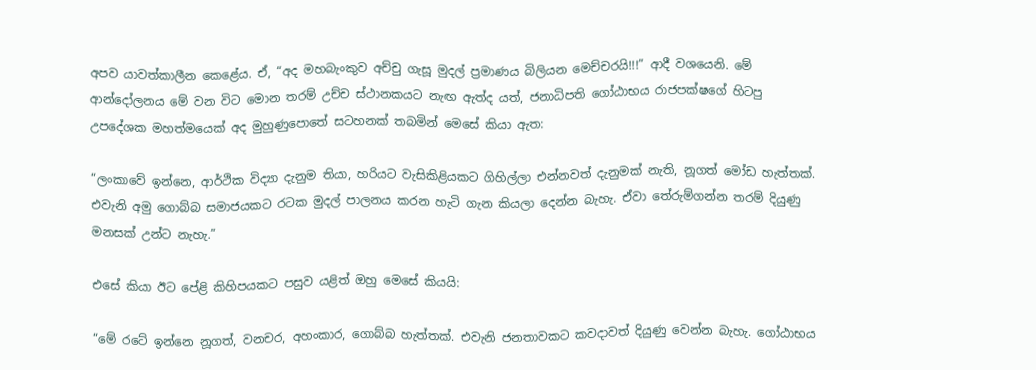අපව යාවත්කාලීන කෙළේය. ඒ, “අද මහබැංකුව අච්චු ගැසූ මුදල් ප්‍රමාණය බිලියන මෙච්චරයි!!!” ආදී වශයෙනි. මේ ආන්දෝලනය මේ වන විට මොන තරම් උච්ච ස්ථානකයට නැඟ ඇත්ද යත්, ජනාධිපති ගෝඨාභය රාජපක්ෂගේ හිටපු උපදේශක මහත්මයෙක් අද මුහුණුපොතේ සටහනක් තබමින් මෙසේ කියා ඇත:

“ලංකාවේ ඉන්නෙ, ආර්ථික විද්‍යා දැනුම තියා, හරියට වැසිකිළියකට ගිහිල්ලා එන්නවත් දැනුමක් නැති, නූගත් මෝඩ හැත්තක්. එවැනි අමු ගොබ්බ සමාජයකට රටක මුදල් පාලනය කරන හැටි ගැන කියලා දෙන්න බැහැ. ඒවා තේරුම්ගන්න තරම් දියුණු මනසක් උන්ට නැහැ.”

එසේ කියා ඊට පේළි කිහිපයකට පසුව යළිත් ඔහු මෙසේ කියයි:

“මේ රටේ ඉන්නෙ නූගත්, වනචර, අහංකාර, ගොබ්බ හැත්තක්. එවැනි ජනතාවකට කවදාවත් දියුණු වෙන්න බැහැ. ගෝඨාභය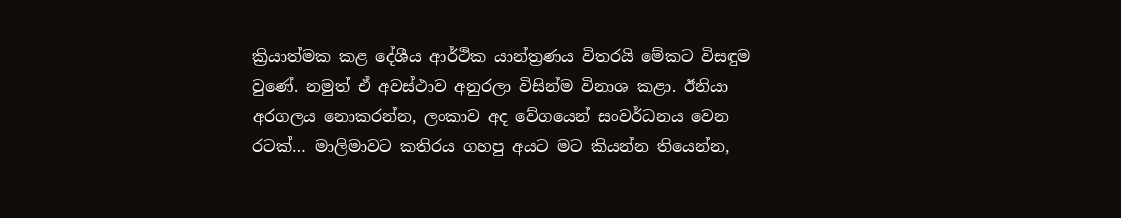ක්‍රියාත්මක කළ දේශීය ආර්ථික යාන්ත්‍රණය විතරයි මේකට විසඳුම වුණේ. නමුත් ඒ අවස්ථාව අනුරලා විසින්ම විනාශ කළා. ඊනියා අරගලය නොකරන්න, ලංකාව අද වේගයෙන් සංවර්ධනය වෙන රටක්… මාලිමාවට කතිරය ගහපු අයට මට කියන්න තියෙන්න,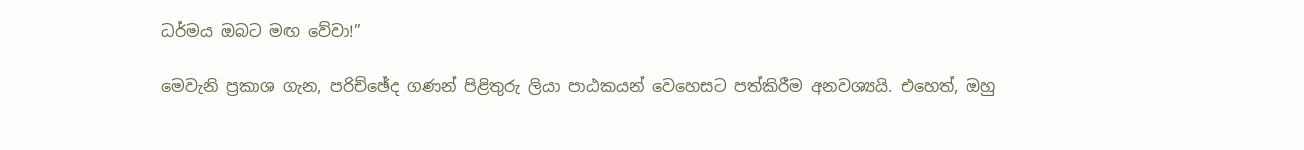ධර්මය ඔබට මඟ වේවා!”

මෙවැනි ප්‍රකාශ ගැන, පරිච්ඡේද ගණන් පිළිතුරු ලියා පාඨකයන් වෙහෙසට පත්කිරීම අනවශ්‍යයි. එහෙත්, ඔහු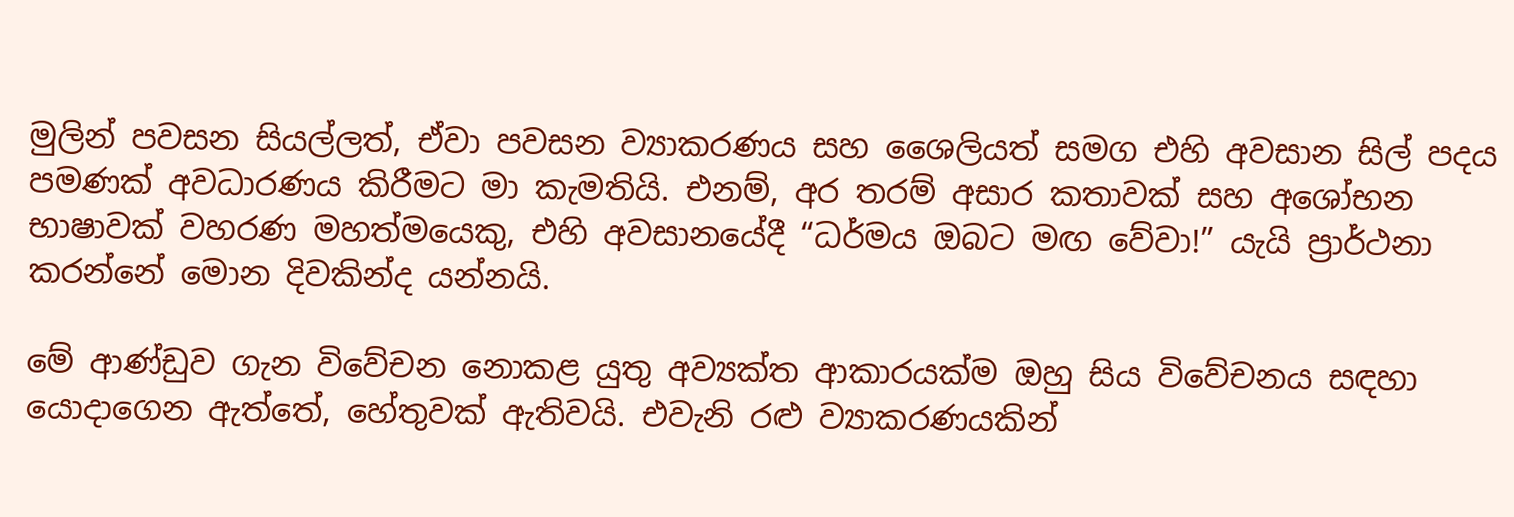මුලින් පවසන සියල්ලත්, ඒවා පවසන ව්‍යාකරණය සහ ශෛලියත් සමග එහි අවසාන සිල් පදය පමණක් අවධාරණය කිරීමට මා කැමතියි. එනම්, අර තරම් අසාර කතාවක් සහ අශෝභන භාෂාවක් වහරණ මහත්මයෙකු, එහි අවසානයේදී “ධර්මය ඔබට මඟ වේවා!” යැයි ප්‍රාර්ථනා කරන්නේ මොන දිවකින්ද යන්නයි.

මේ ආණ්ඩුව ගැන විවේචන නොකළ යුතු අව්‍යක්ත ආකාරයක්ම ඔහු සිය විවේචනය සඳහා යොදාගෙන ඇත්තේ, හේතුවක් ඇතිවයි. එවැනි රළු ව්‍යාකරණයකින්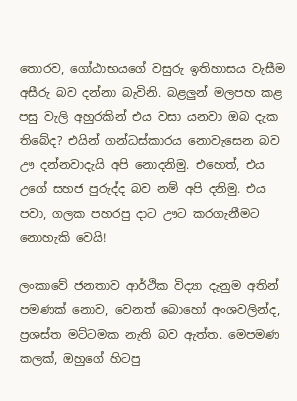තොරව, ගෝඨාභයගේ වසුරු ඉතිහාසය වැසීම අසීරු බව දන්නා බැවිනි. බළලුන් මලපහ කළ පසු වැලි අහුරකින් එය වසා යනවා ඔබ දැක තිබේද? එයින් ගන්ධස්කාරය නොවැසෙන බව ඌ දන්නවාදැයි අපි නොදනිමු. එහෙත්, එය උගේ සහජ පුරුද්ද බව නම් අපි දනිමු. එය පවා, ගලක පහරපු දාට ඌට කරගැනීමට නොහැකි වෙයි!

ලංකාවේ ජනතාව ආර්ථික විද්‍යා දැනුම අතින් පමණක් නොව, වෙනත් බොහෝ අංශවලින්ද, ප්‍රශස්ත මට්ටමක නැති බව ඇත්ත. මෙපමණ කලක්, ඔහුගේ හිටපු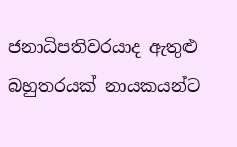ජනාධිපතිවරයාද ඇතුළු බහුතරයක් නායකයන්ට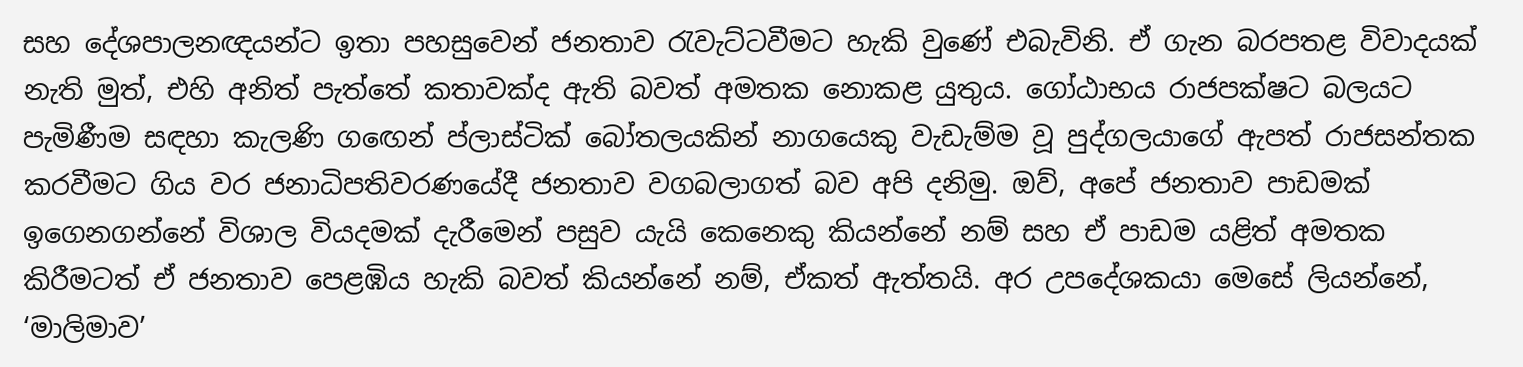සහ දේශපාලනඥයන්ට ඉතා පහසුවෙන් ජනතාව රැවැට්ටවීමට හැකි වුණේ එබැවිනි. ඒ ගැන බරපතළ විවාදයක් නැති මුත්, එහි අනිත් පැත්තේ කතාවක්ද ඇති බවත් අමතක නොකළ යුතුය. ගෝඨාභය රාජපක්ෂට බලයට පැමිණීම සඳහා කැලණි ගඟෙන් ප්ලාස්ටික් බෝතලයකින් නාගයෙකු වැඩැම්ම වූ පුද්ගලයාගේ ඇපත් රාජසන්තක කරවීමට ගිය වර ජනාධිපතිවරණයේදී ජනතාව වගබලාගත් බව අපි දනිමු. ඔව්, අපේ ජනතාව පාඩමක් ඉගෙනගන්නේ විශාල වියදමක් දැරීමෙන් පසුව යැයි කෙනෙකු කියන්නේ නම් සහ ඒ පාඩම යළිත් අමතක කිරීමටත් ඒ ජනතාව පෙළඹිය හැකි බවත් කියන්නේ නම්, ඒකත් ඇත්තයි. අර උපදේශකයා මෙසේ ලියන්නේ, ‘මාලිමාව’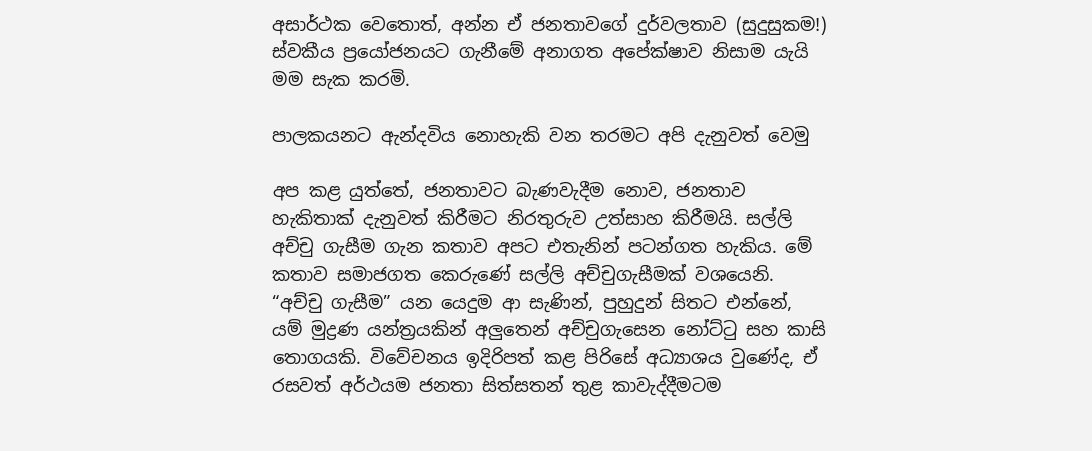අසාර්ථක වෙතොත්, අන්න ඒ ජනතාවගේ දුර්වලතාව (සුදුසුකම!) ස්වකීය ප්‍රයෝජනයට ගැනීමේ අනාගත අපේක්ෂාව නිසාම යැයි මම සැක කරමි.

පාලකයනට ඇන්දවිය නොහැකි වන තරමට අපි දැනුවත් වෙමු

අප කළ යුත්තේ, ජනතාවට බැණවැදීම නොව, ජනතාව හැකිතාක් දැනුවත් කිරීමට නිරතුරුව උත්සාහ කිරීමයි. සල්ලි අච්චු ගැසීම ගැන කතාව අපට එතැනින් පටන්ගත හැකිය. මේ කතාව සමාජගත කෙරුණේ සල්ලි අච්චුගැසීමක් වශයෙනි. “අච්චු ගැසීම” යන යෙදුම ආ සැණින්, පුහුදුන් සිතට එන්නේ, යම් මුද්‍රණ යන්ත්‍රයකින් අලුතෙන් අච්චුගැසෙන නෝට්ටු සහ කාසි තොගයකි. විවේචනය ඉදිරිපත් කළ පිරිසේ අධ්‍යාශය වුණේද, ඒ රසවත් අර්ථයම ජනතා සිත්සතන් තුළ කාවැද්දීමටම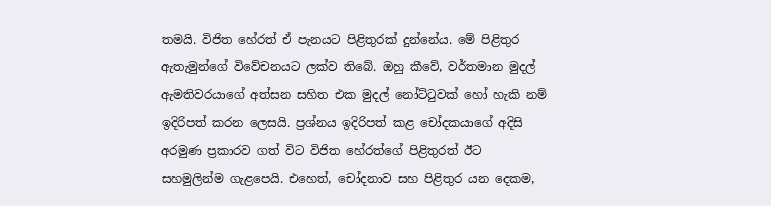තමයි. විජිත හේරත් ඒ පැනයට පිළිතුරක් දුන්නේය. මේ පිළිතුර ඇතැමුන්ගේ විවේචනයට ලක්ව තිබේ. ඔහු කීවේ, වර්තමාන මුදල් ඇමතිවරයාගේ අත්සන සහිත එක මුදල් නෝට්ටුවක් හෝ හැකි නම් ඉදිරිපත් කරන ලෙසයි. ප්‍රශ්නය ඉදිරිපත් කළ චෝදකයාගේ අදිසි අරමුණ ප්‍රකාරව ගත් විට විජිත හේරත්ගේ පිළිතුරත් ඊට සහමුලින්ම ගැළපෙයි. එහෙත්, චෝදනාව සහ පිළිතුර යන දෙකම,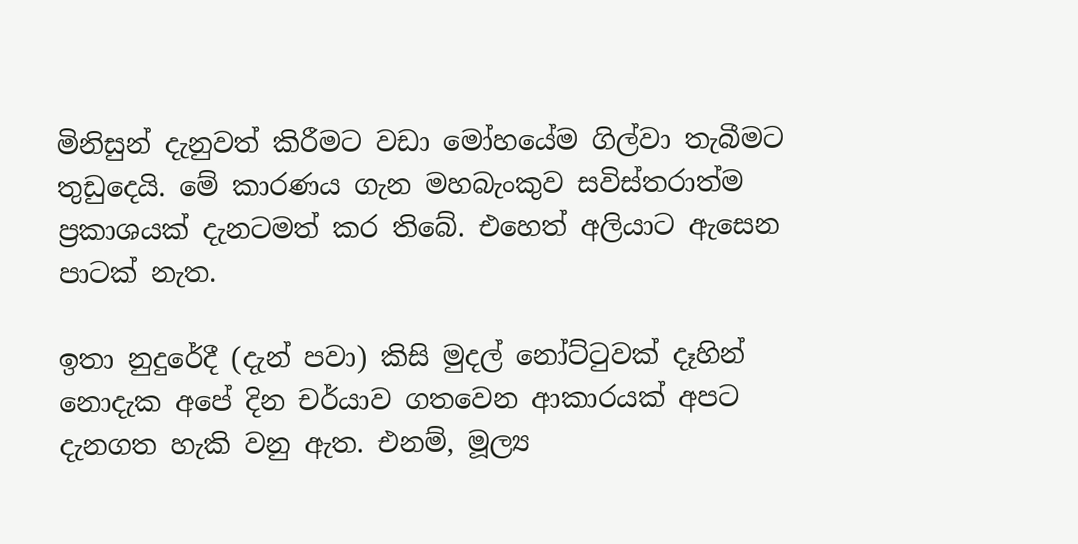මිනිසුන් දැනුවත් කිරීමට වඩා මෝහයේම ගිල්වා තැබීමට තුඩුදෙයි. මේ කාරණය ගැන මහබැංකුව සවිස්තරාත්ම ප්‍රකාශයක් දැනටමත් කර තිබේ. එහෙත් අලියාට ඇසෙන පාටක් නැත.

ඉතා නුදුරේදී (දැන් පවා) කිසි මුදල් නෝට්ටුවක් දෑහින් නොදැක අපේ දින චර්යාව ගතවෙන ආකාරයක් අපට දැනගත හැකි වනු ඇත. එනම්, මූල්‍ය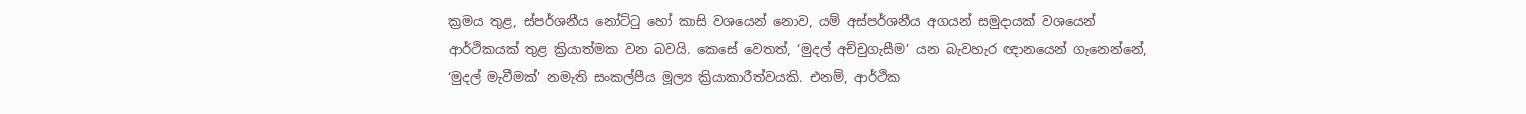ක්‍රමය තුළ, ස්පර්ශනීය නෝට්ටු හෝ කාසි වශයෙන් නොව, යම් අස්පර්ශනීය අගයන් සමුදායක් වශයෙන් ආර්ථිකයක් තුළ ක්‍රියාත්මක වන බවයි. කෙසේ වෙතත්, ‘මුදල් අච්චුගැසීම’ යන බැවහැර ඥානයෙන් ගැනෙන්නේ,  ‘මුදල් මැවීමක්’ නමැති සංකල්පීය මූල්‍ය ක්‍රියාකාරීත්වයකි. එනම්, ආර්ථික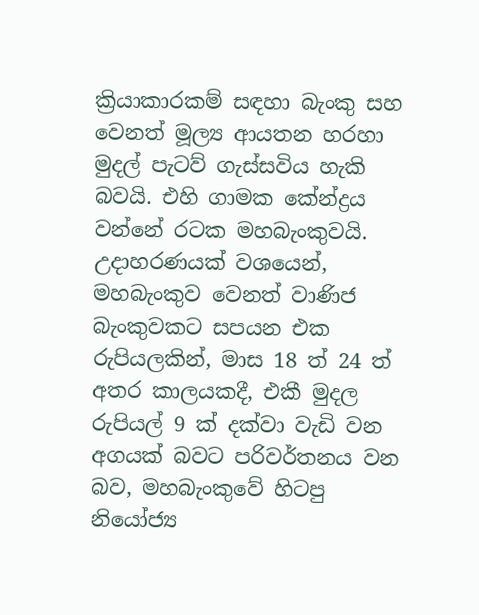ක්‍රියාකාරකම් සඳහා බැංකු සහ වෙනත් මූල්‍ය ආයතන හරහා මුදල් පැටව් ගැස්සවිය හැකි බවයි. එහි ගාමක කේන්ද්‍රය වන්නේ රටක මහබැංකුවයි. උදාහරණයක් වශයෙන්, මහබැංකුව වෙනත් වාණිජ බැංකුවකට සපයන එක රුපියලකින්, මාස 18 ත් 24 ත් අතර කාලයකදී, එකී මුදල රුපියල් 9 ක් දක්වා වැඩි වන අගයක් බවට පරිවර්තනය වන බව, මහබැංකුවේ හිටපු නියෝජ්‍ය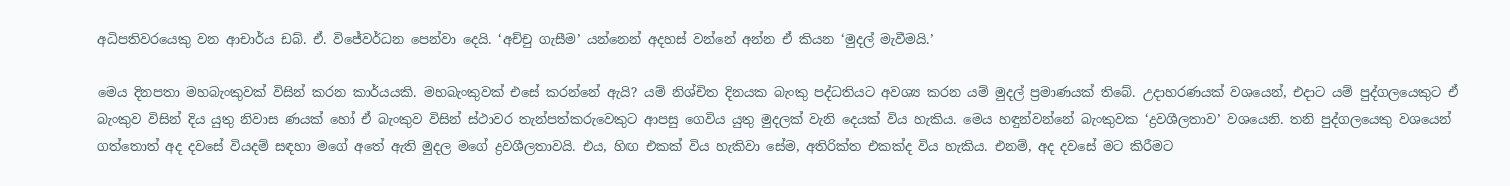අධිපතිවරයෙකු වන ආචාර්ය ඩබ්. ඒ. විජේවර්ධන පෙන්වා දෙයි. ‘අච්චු ගැසීම’ යන්නෙන් අදහස් වන්නේ අන්න ඒ කියන ‘මුදල් මැවීමයි.’

මෙය දිනපතා මහබැංකුවක් විසින් කරන කාර්යයකි. මහබැංකුවක් එසේ කරන්නේ ඇයි? යම් නිශ්චිත දිනයක බැංකු පද්ධතියට අවශ්‍ය කරන යම් මුදල් ප්‍රමාණයක් තිබේ. උදාහරණයක් වශයෙන්, එදාට යම් පුද්ගලයෙකුට ඒ බැංකුව විසින් දිය යුතු නිවාස ණයක් හෝ ඒ බැංකුව විසින් ස්ථාවර තැන්පත්කරුවෙකුට ආපසු ගෙවිය යුතු මුදලක් වැනි දෙයක් විය හැකිය. මෙය හඳුන්වන්නේ බැංකුවක ‘ද්‍රවශීලතාව’ වශයෙනි. තනි පුද්ගලයෙකු වශයෙන් ගත්තොත් අද දවසේ වියදම් සඳහා මගේ අතේ ඇති මුදල මගේ ද්‍රවශීලතාවයි. එය, හිඟ එකක් විය හැකිවා සේම, අතිරික්ත එකක්ද විය හැකිය. එනම්, අද දවසේ මට කිරීමට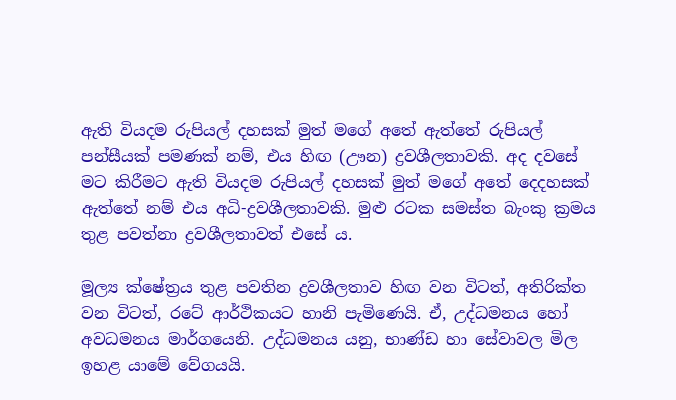ඇති වියදම රුපියල් දහසක් මුත් මගේ අතේ ඇත්තේ රුපියල් පන්සීයක් පමණක් නම්, එය හිඟ (ඌන) ද්‍රවශීලතාවකි. අද දවසේ මට කිරීමට ඇති වියදම රුපියල් දහසක් මුත් මගේ අතේ දෙදහසක් ඇත්තේ නම් එය අධි-ද්‍රවශීලතාවකි. මුළු රටක සමස්ත බැංකු ක්‍රමය තුළ පවත්නා ද්‍රවශීලතාවත් එසේ ය.

මූල්‍ය ක්ෂේත්‍රය තුළ පවතින ද්‍රවශීලතාව හිඟ වන විටත්, අතිරික්ත වන විටත්, රටේ ආර්ථිකයට හානි පැමිණෙයි. ඒ, උද්ධමනය හෝ අවධමනය මාර්ගයෙනි. උද්ධමනය යනු, භාණ්ඩ හා සේවාවල මිල ඉහළ යාමේ වේගයයි.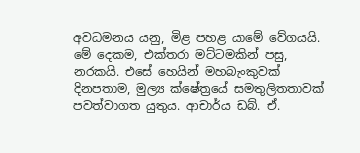අවධමනය යනු, මිළ පහළ යාමේ වේගයයි. මේ දෙකම, එක්තරා මට්ටමකින් පසු, නරකයි. එසේ හෙයින් මහබැංකුවක් දිනපතාම, මුල්‍ය ක්ෂේත්‍රයේ සමතුලිතතාවක් පවත්වාගත යුතුය. ආචාර්ය ඩබ්. ඒ.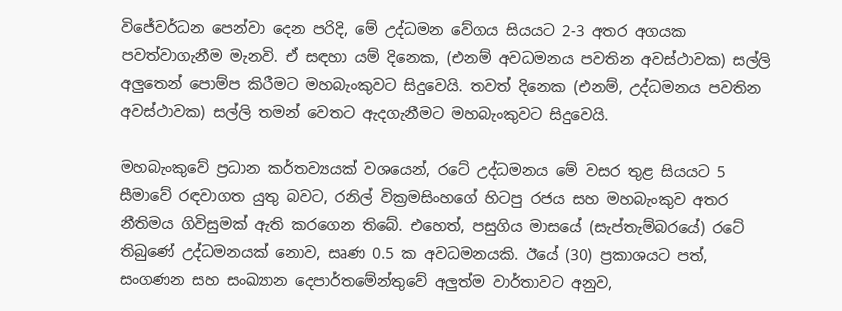විජේවර්ධන පෙන්වා දෙන පරිදි, මේ උද්ධමන වේගය සියයට 2-3 අතර අගයක පවත්වාගැනීම මැනවි. ඒ සඳහා යම් දිනෙක, (එනම් අවධමනය පවතින අවස්ථාවක) සල්ලි අලුතෙන් පොම්ප කිරීමට මහබැංකුවට සිදුවෙයි. තවත් දිනෙක (එනම්, උද්ධමනය පවතින අවස්ථාවක) සල්ලි තමන් වෙතට ඇදගැනීමට මහබැංකුවට සිදුවෙයි.

මහබැංකුවේ ප්‍රධාන කර්තව්‍යයක් වශයෙන්, රටේ උද්ධමනය මේ වසර තුළ සියයට 5 සීමාවේ රඳවාගත යුතු බවට, රනිල් වික්‍රමසිංහගේ හිටපු රජය සහ මහබැංකුව අතර නීතිමය ගිවිසුමක් ඇති කරගෙන තිබේ. එහෙත්, පසුගිය මාසයේ (සැප්තැම්බරයේ) රටේ තිබුණේ උද්ධමනයක් නොව, සෘණ 0.5 ක අවධමනයකි. ඊයේ (30) ප්‍රකාශයට පත්, සංගණන සහ සංඛ්‍යාන දෙපාර්තමේන්තුවේ අලුත්ම වාර්තාවට අනුව,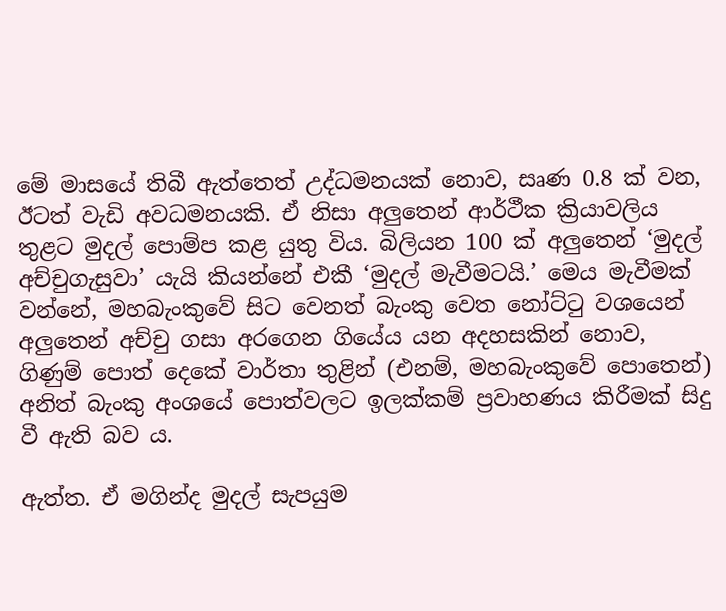මේ මාසයේ තිබී ඇත්තෙත් උද්ධමනයක් නොව, සෘණ 0.8 ක් වන, ඊටත් වැඩි අවධමනයකි. ඒ නිසා අලුතෙන් ආර්ථීක ක්‍රියාවලිය තුළට මුදල් පොම්ප කළ යුතු විය. බිලියන 100 ක් අලුතෙන් ‘මුදල් අච්චුගැසුවා’ යැයි කියන්නේ එකී ‘මුදල් මැවීමටයි.’ මෙය මැවීමක් වන්නේ, මහබැංකුවේ සිට වෙනත් බැංකු වෙත නෝට්ටු වශයෙන් අලුතෙන් අච්චු ගසා අරගෙන ගියේය යන අදහසකින් නොව, ගිණුම් පොත් දෙකේ වාර්තා තුළින් (එනම්, මහබැංකුවේ පොතෙන්) අනිත් බැංකු අංශයේ පොත්වලට ඉලක්කම් ප්‍රවාහණය කිරීමක් සිදු වී ඇති බව ය.

ඇත්ත. ඒ මගින්ද මුදල් සැපයුම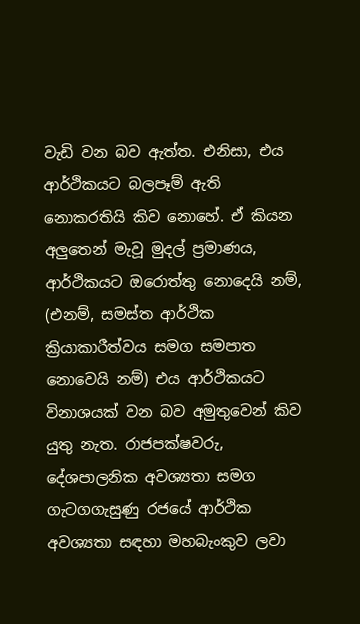වැඩි වන බව ඇත්ත. එනිසා, එය ආර්ථිකයට බලපෑම් ඇති නොකරතියි කිව නොහේ. ඒ කියන අලුතෙන් මැවූ මුදල් ප්‍රමාණය, ආර්ථිකයට ඔරොත්තු නොදෙයි නම්, (එනම්, සමස්ත ආර්ථික ක්‍රියාකාරීත්වය සමග සමපාත නොවෙයි නම්) එය ආර්ථිකයට විනාශයක් වන බව අමුතුවෙන් කිව යුතු නැත. රාජපක්ෂවරු, දේශපාලනික අවශ්‍යතා සමග ගැටගගැසුණු රජයේ ආර්ථික අවශ්‍යතා සඳහා මහබැංකුව ලවා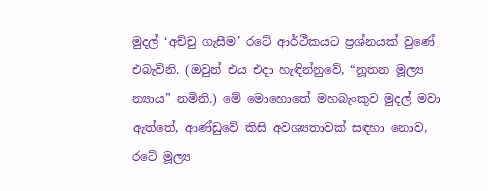මුදල් ‘අච්චු ගැසීම’ රටේ ආර්ථීකයට ප්‍රශ්නයක් වුණේ එබැවිනි. (ඔවුන් එය එදා හැඳින්නුවේ, “නූතන මූල්‍ය න්‍යාය” නමිනි.) මේ මොහොතේ මහබැංකුව මුදල් මවා ඇත්තේ, ආණ්ඩුවේ කිසි අවශ්‍යතාවක් සඳහා නොව, රටේ මූල්‍ය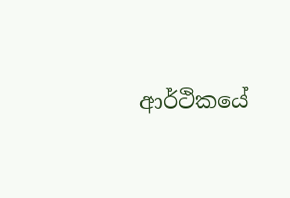ආර්ථිකයේ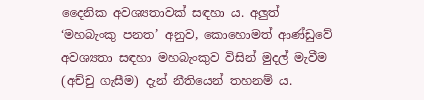දෛනික අවශ්‍යතාවක් සඳහා ය. අලුත් ‘මහබැංකු පනත’ අනුව, කොහොමත් ආණ්ඩුවේ අවශ්‍යතා සඳහා මහබැංකුව විසින් මුදල් මැවීම (අච්චු ගැසීම) දැන් නීතියෙන් තහනම් ය.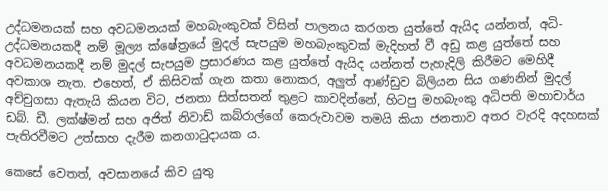උද්ධමනයක් සහ අවධමනයක් මහබැංකුවක් විසින් පාලනය කරගත යුත්තේ ඇයිද යන්නත්, අධි-උද්ධමනයකදී නම් මූල්‍ය ක්ෂේත්‍රයේ මුදල් සැපයුම මහබැංකුවක් මැදිහත් වී අඩු කළ යුත්තේ සහ අවධමනයකදී නම් මුදල් සැපයුම ප්‍රසාරණය කළ යුත්තේ ඇයිද යන්නත් පැහැදිලි කිරීමට මෙහිදී අවකාශ නැත. එහෙත්, ඒ කිසිවක් ගැන කතා නොකර, අලුත් ආණ්ඩුව බිලියන සිය ගණනින් මුදල් අච්චුගසා ඇතැයි කියන විට, ජනතා සිත්සතන් තුළට කාවදින්නේ, හිටපු මහබැංකු අධිපති මහාචාර්ය ඩබ්. ඩී. ලක්ෂ්මන් සහ අජිත් නිවාඩ් කබ්රාල්ගේ කෙරුවාවම තමයි කියා ජනතාව අතර වැරදි අදහසක් පැතිරවීමට උත්සාහ දැරීම කනගාටුදායක ය.

කෙසේ වෙතත්, අවසානයේ කිව යුතු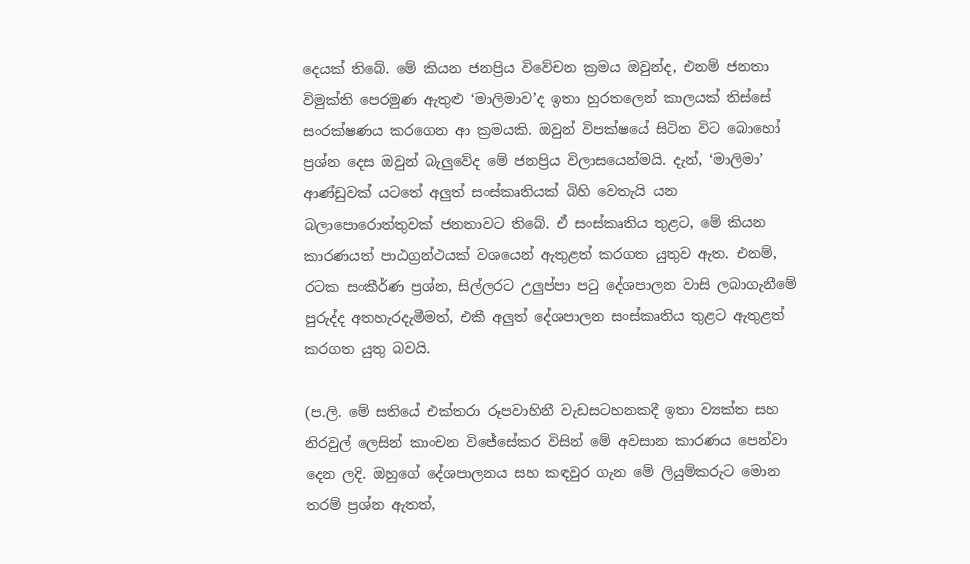දෙයක් තිබේ. මේ කියන ජනප්‍රිය විවේචන ක්‍රමය ඔවුන්ද, එනම් ජනතා විමුක්ති පෙරමුණ ඇතුළු ‘මාලිමාව’ද ඉතා හුරතලෙන් කාලයක් තිස්සේ සංරක්ෂණය කරගෙන ආ ක්‍රමයකි. ඔවුන් විපක්ෂයේ සිටින විට බොහෝ ප්‍රශ්න දෙස ඔවුන් බැලුවේද මේ ජනප්‍රිය විලාසයෙන්මයි. දැන්, ‘මාලිමා’ ආණ්ඩුවක් යටතේ අලුත් සංස්කෘතියක් බිහි වෙතැයි යන බලාපොරොත්තුවක් ජනතාවට තිබේ. ඒ සංස්කෘතිය තුළට, මේ කියන කාරණයත් පාඨග්‍රන්ථයක් වශයෙන් ඇතුළත් කරගත යුතුව ඇත. එනම්, රටක සංකීර්ණ ප්‍රශ්න, සිල්ලරට උලුප්පා පටු දේශපාලන වාසි ලබාගැනීමේ පුරුද්ද අතහැරදැමීමත්, එකී අලුත් දේශපාලන සංස්කෘතිය තුළට ඇතුළත් කරගත යුතු බවයි.

(ප.ලි. මේ සතියේ එක්තරා රූපවාහිනී වැඩසටහනකදී ඉතා ව්‍යක්ත සහ නිරවුල් ලෙසින් කාංචන විජේසේකර විසින් මේ අවසාන කාරණය පෙන්වා දෙන ලදි. ඔහුගේ දේශපාලනය සහ කඳවුර ගැන මේ ලියුම්කරුට මොන තරම් ප්‍රශ්න ඇතත්,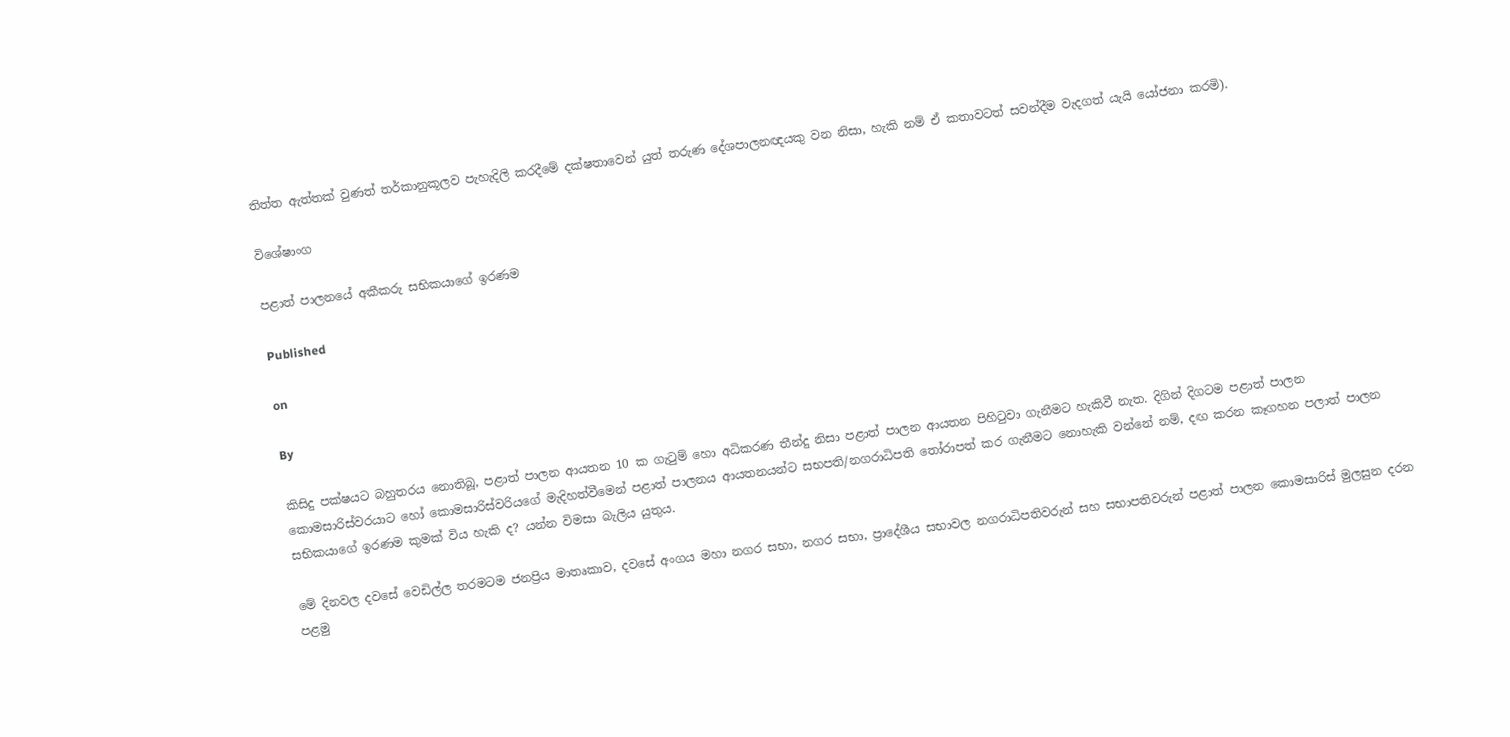තිත්ත ඇත්තක් වුණත් තර්කානුකූලව පැහැදිලි කරදීමේ දක්ෂතාවෙන් යුත් තරුණ දේශපාලනඥයකු වන නිසා, හැකි නම් ඒ කතාවටත් සවන්දීම වැදගත් යැයි යෝජනා කරමි).

විශේෂාංග

පළාත් පාලනයේ අකීකරු සභිකයාගේ ඉරණම

Published

on

By

කිසිදු පක්ෂයට බහුතරය නොතිබූ, පළාත් පාලන ආයතන 10 ක ගැටුම් හො අධිකරණ තීන්දු නිසා පළාත් පාලන ආයතන පිහිටුවා ගැනීමට හැකිවී නැත. දිගින් දිගටම පළාත් පාලන කොමසාරිස්වරයාට හෝ කොමසාරිස්වරියගේ මැදිහත්වීමෙන් පළාත් පාලනය ආයතනයන්ට සභපති/නගරාධිපති තෝරාපත් කර ගැනීමට නොහැකි වන්නේ නම්, දඟ කරන කෑගහන පලාත් පාලන සභිකයාගේ ඉරණම කුමක් විය හැකි ද? යන්න විමසා බැලිය යුතුය.

මේ දිනවල දවසේ වෙඩිල්ල තරමටම ජනප්‍රිය මාතෘකාව, දවසේ අංගය මහා නගර සභා, නගර සභා, ප්‍රාදේශීය සභාවල නගරාධිපතිවරුන් සහ සභාපතිවරුන් පළාත් පාලන කොමසාරිස් මුලසුන දරන පළමු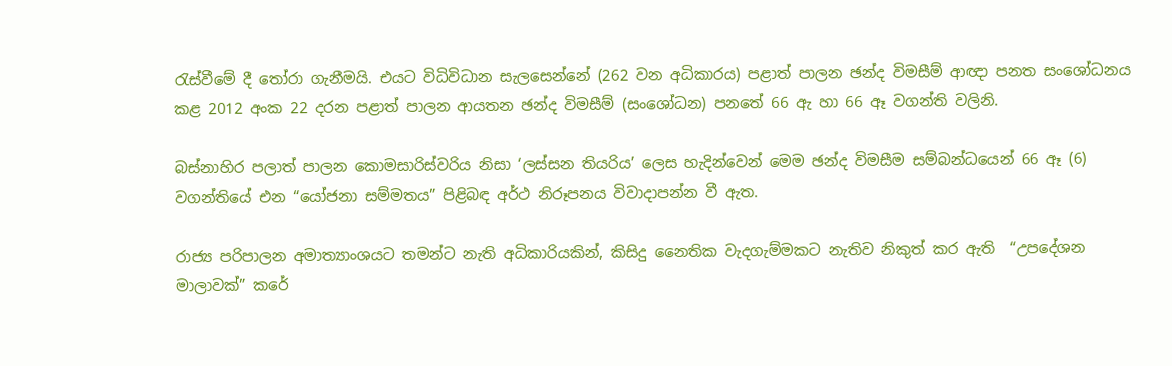රැස්වීමේ දී තෝරා ගැනීමයි. එයට විධිවිධාන සැලසෙන්නේ (262 වන අධිකාරය) පළාත් පාලන ඡන්ද විමසීම් ආඥා පනත සංශෝධනය කළ 2012 අංක 22 දරන පළාත් පාලන ආයතන ඡන්ද විමසීම් (සංශෝධන) පනතේ 66 ඇ හා 66 ඈ වගන්ති වලිනි.

බස්නාහිර පලාත් පාලන කොමසාරිස්වරිය නිසා ‘ලස්සන තියරිය’ ලෙස හැදින්වෙන් මෙම ඡන්ද විමසීම සම්බන්ධයෙන් 66 ඈ (6) වගන්තියේ එන “යෝජනා සම්මතය” පිළිබඳ අර්ථ නිරූපනය විවාදාපන්න වී ඇත.

රාජ්‍ය පරිපාලන අමාත්‍යාංශයට තමන්ට නැති අධිකාරියකින්, කිසිදු නෛතික වැදගැම්මකට නැතිව නිකුත් කර ඇති  “උපදේශන මාලාවක්” කරේ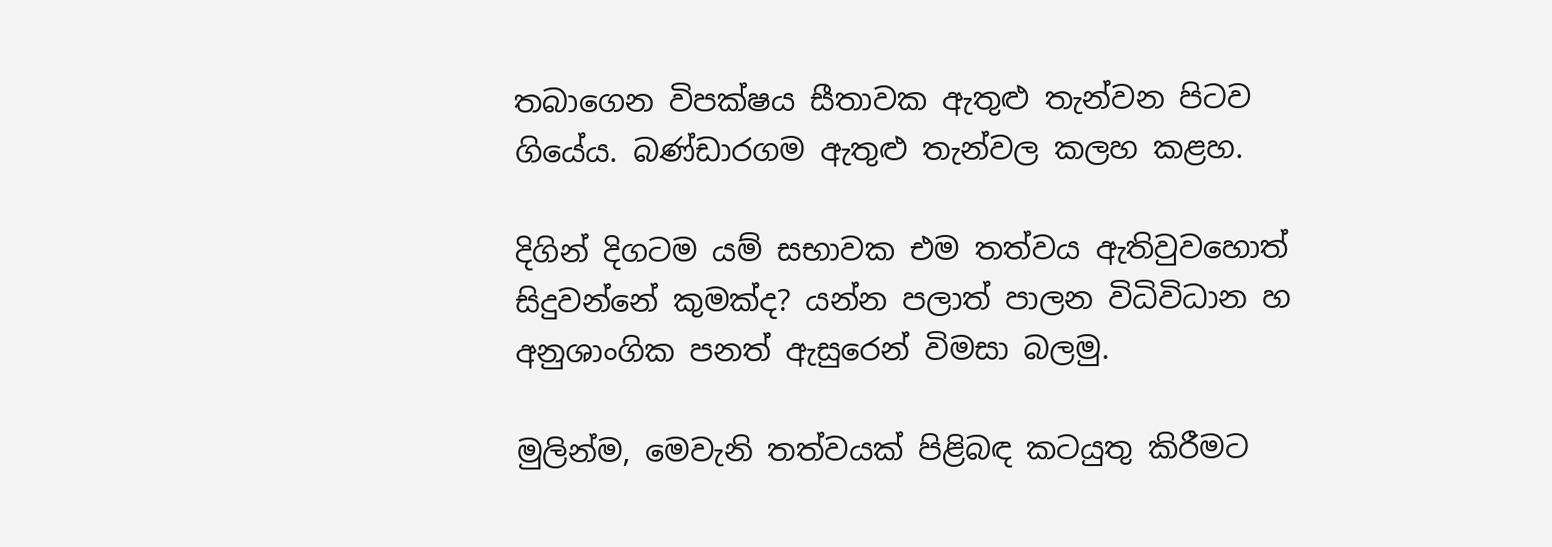තබාගෙන විපක්ෂය සීතාවක ඇතුළු තැන්වන පිටව ගියේය. බණ්ඩාරගම ඇතුළු තැන්වල කලහ කළහ.

දිගින් දිගටම යම් සභාවක එම තත්වය ඇතිවුවහොත් සිදුවන්නේ කුමක්ද? යන්න පලාත් පාලන විධිවිධාන හ අනුශාංගික පනත් ඇසුරෙන් විමසා බලමු.

මුලින්ම, මෙවැනි තත්වයක් පිළිබඳ කටයුතු කිරීමට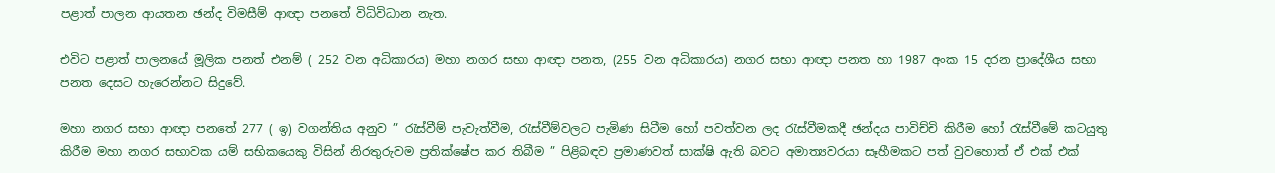පළාත් පාලන ආයතන ඡන්ද විමසීම් ආඥා පනතේ විධිවිධාන නැත.

එවිට පළාත් පාලනයේ මූලික පනත් එනම් ( 252 වන අධිකාරය) මහා නගර සභා ආඥා පනත, (255 වන අධිකාරය) නගර සභා ආඥා පනත හා 1987 අංක 15 දරන ප්‍රාදේශීය සභා පනත දෙසට හැරෙන්නට සිදුවේ.

මහා නගර සභා ආඥා පනතේ 277 ( ඉ) වගන්තිය අනුව ” රැස්වීම් පැවැත්වීම, රැස්වීම්වලට පැමිණ සිටීම හෝ පවත්වන ලද රැස්වීමකදී ඡන්දය පාවිච්චි කිරීම හෝ රැස්වීමේ කටයුතු කිරීම මහා නගර සභාවක යම් සභිකයෙකු විසින් නිරතුරුවම ප්‍රතික්ෂේප කර තිබීම ” පිළිබඳව ප්‍රමාණවත් සාක්ෂි ඇති බවට අමාත්‍යවරයා සෑහීමකට පත් වුවහොත් ඒ එක් එක්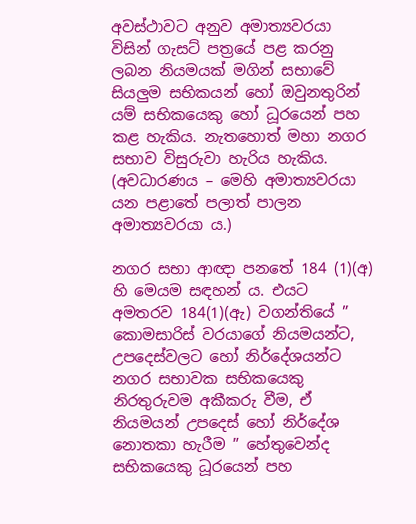අවස්ථාවට අනුව අමාත්‍යවරයා විසින් ගැසට් පත්‍රයේ පළ කරනු ලබන නියමයක් මගින් සභාවේ සියලුම සභිකයන් හෝ ඔවුනතුරින් යම් සභිකයෙකු හෝ ධූරයෙන් පහ කළ හැකිය. නැතහොත් මහා නගර සභාව විසුරුවා හැරිය හැකිය. (අවධාරණය – මෙහි අමාත්‍යවරයා යන පළාතේ පලාත් පාලන අමාත්‍යවරයා ය.)

නගර සභා ආඥා පනතේ 184 (1)(අ) හි මෙයම සඳහන්‍ ය. එයට අමතරව 184(1)(ඇ) වගන්තියේ ” කොමසාරිස් වරයාගේ නියමයන්ට, උපදෙස්වලට හෝ නිර්දේශයන්ට නගර සභාවක සභිකයෙකු නිරතුරුවම අකීකරු වීම, ඒ නියමයන් උපදෙස් හෝ නිර්දේශ නොතකා හැරීම ” හේතුවෙන්ද සභිකයෙකු ධූරයෙන් පහ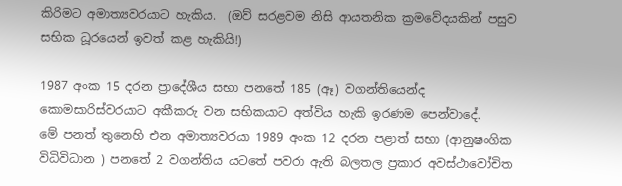කිරිමට අමාත්‍යවරයාට හැකිය.  (ඔව් සරළවම නිසි ආයතනික ක්‍රමවේදයකින් පසුව සභික ධූරයෙන් ඉවත් කළ හැකියි!)

1987 අංක 15 දරන ප්‍රාදේශීය සභා පනතේ 185 (ඈ) වගන්තියෙන්ද කොමසාරිස්වරයාට අකීකරු වන සභිකයාට අත්විය හැකි ඉරණම පෙන්වාදේ.
මේ පනත් තුනෙහි එන අමාත්‍යවරයා 1989 අංක 12 දරන පළාත් සභා (ආනුෂංගික විධිවිධාන ) පනතේ 2 වගන්තිය යටතේ පවරා ඇති බලතල ප්‍රකාර අවස්ථාවෝචිත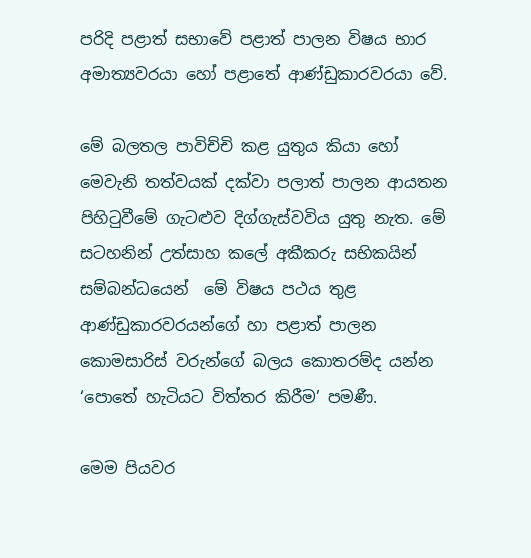පරිදි පළාත් සභාවේ පළාත් පාලන විෂය භාර අමාත්‍යවරයා හෝ පළාතේ ආණ්ඩුකාරවරයා වේ.

මේ බලතල පාවිච්චි කළ යුතුය කියා හෝ මෙවැනි තත්වයක් දක්වා පලාත් පාලන ආයතන පිහිටුවීමේ ගැටළුව දිග්ගැස්වවිය යුතු නැත. මේ සටහනින් උත්සාහ කලේ අකීකරු සභිකයින් සම්බන්ධයෙන්  මේ විෂය පථය තුළ ආණ්ඩුකාරවරයන්ගේ හා පළාත් පාලන කොමසාරිස් වරුන්ගේ බලය කොතරම්ද යන්න ‘පොතේ හැටියට විත්තර කිරීම’ පමණී.

මෙම පියවර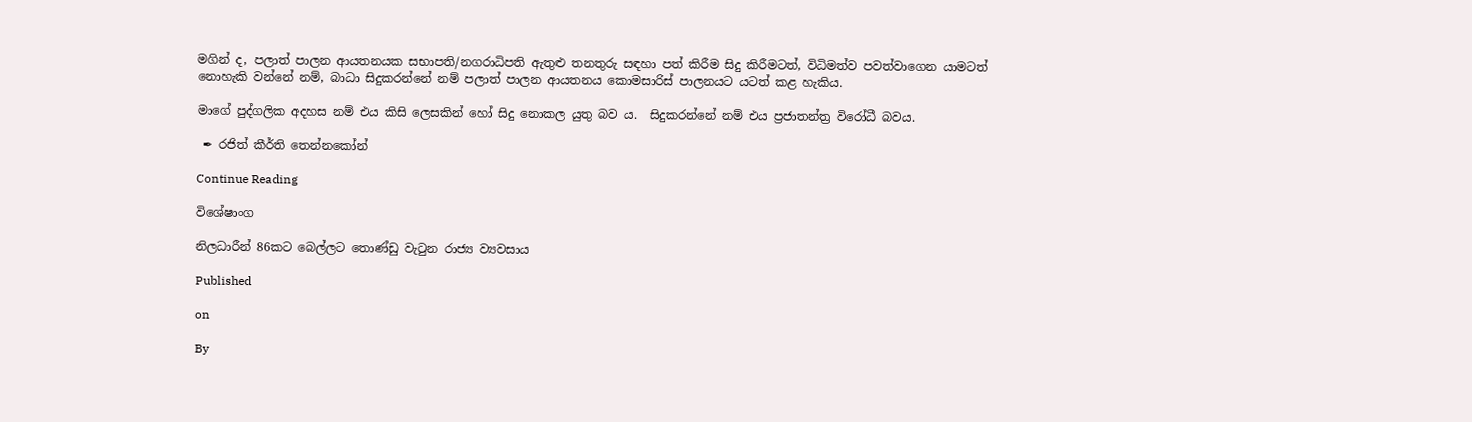මගින් ද, පලාත් පාලන ආයතනයක සභාපති/නගරාධිපති ඇතුළු තනතුරු සඳහා පත් කිරීම සිදු කිරීමටත්, විධිමත්ව පවත්වාගෙන යාමටත් නොහැකි වන්නේ නම්, බාධා සිදුකරන්නේ නම් පලාත් පාලන ආයතනය කොමසාරිස් පාලනයට යටත් කළ හැකිය.

මාගේ පුද්ගලික අදහස නම් එය කිසි ලෙසකින් හෝ සිදු නොකල යුතු බව ය.  සිදුකරන්නේ නම් එය ප්‍රජාතන්ත්‍ර විරෝධී බවය.

 ✒ රජිත් කීර්ති තෙන්නකෝන්

Continue Reading

විශේෂාංග

නිලධාරීන් 86කට බෙල්ලට තොණ්ඩු වැටුන රාජ්‍ය ව්‍යවසාය

Published

on

By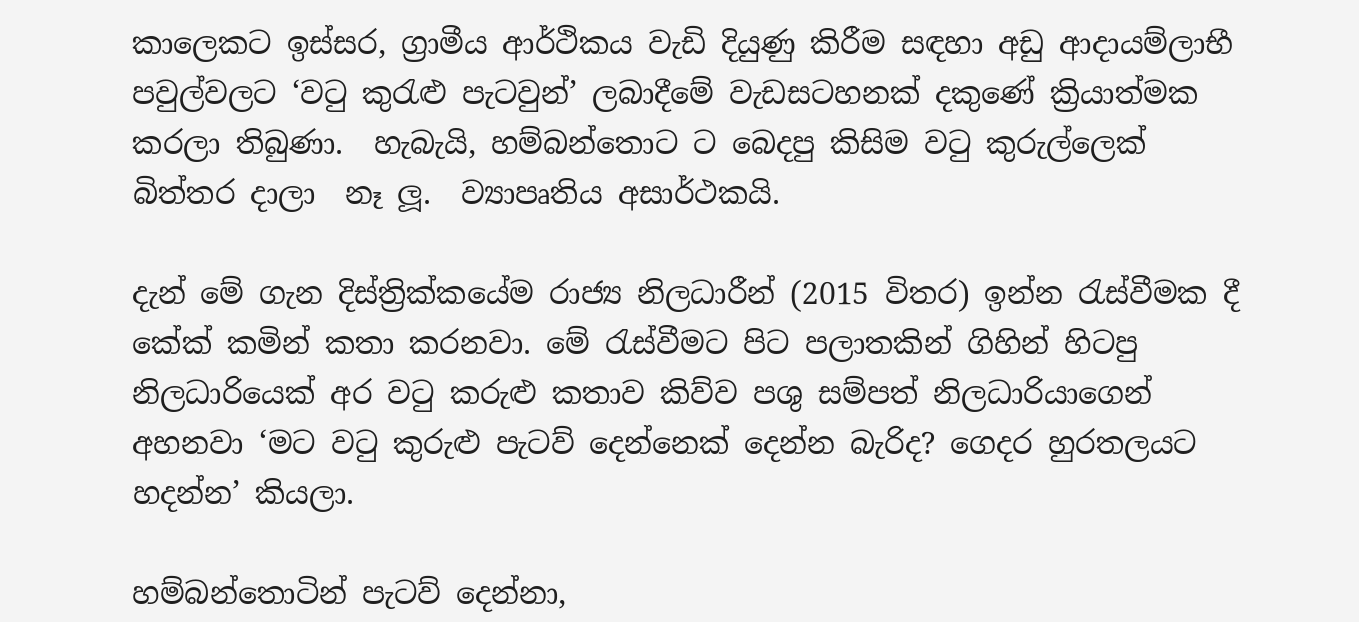කාලෙකට ඉස්සර, ග්‍රාමීය ආර්ථිකය වැඩි දියුණු කිරීම සඳහා අඩු ආදායම්ලාභී පවුල්වලට ‘වටු කුරැළු පැටවුන්’ ලබාදීමේ වැඩසටහනක් දකුණේ ක්‍රියාත්මක කරලා තිබුණා.  හැබැයි, හම්බන්තොට ට බෙදපු කිසිම වටු කුරුල්ලෙක් බිත්තර දාලා  නෑ ලූ.  ව්‍යාපෘතිය අසාර්ථකයි.

දැන් මේ ගැන දිස්ත්‍රික්කයේම රාජ්‍ය නිලධාරීන් (2015 විතර) ඉන්න රැස්වීමක දී කේක් කමින් කතා කරනවා. මේ රැස්වීමට පිට පලාතකින් ගිහින් හිටපු නිලධාරියෙක් අර වටු කරුළු කතාව කිව්ව පශු සම්පත් නිලධාරියාගෙන් අහනවා ‘මට වටු කුරුළු පැටව් දෙන්නෙක් දෙන්න බැරිද? ගෙදර හුරතලයට හදන්න’ කියලා.

හම්බන්තොටින් පැටව් දෙන්නා,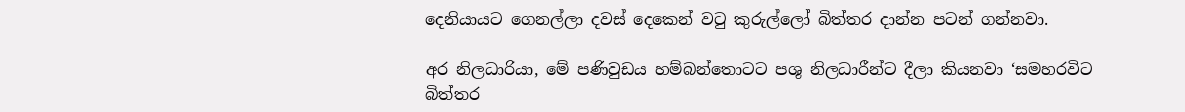දෙනියායට ගෙනල්ලා දවස් දෙකෙන් වටු කුරුල්ලෝ බිත්තර දාන්න පටන් ගන්නවා.

අර නිලධාරියා, මේ පණිවුඩය හම්බන්තොටට පශු නිලධාරීන්ට දීලා කියනවා ‘සමහරවිට බිත්තර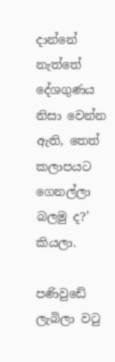දාන්නේ නැත්තේ දේශගුණය නිසා වෙන්න ඇති, තෙත් කලාපයට ගෙනල්ලා බලමු ද?’ කියලා.

පණිවුඩේ ලැබිලා වටු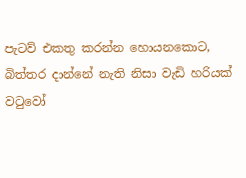පැටව් එකතු කරන්න හොයනකොට, බිත්තර දාන්නේ නැති නිසා වැඩි හරියක් වටුවෝ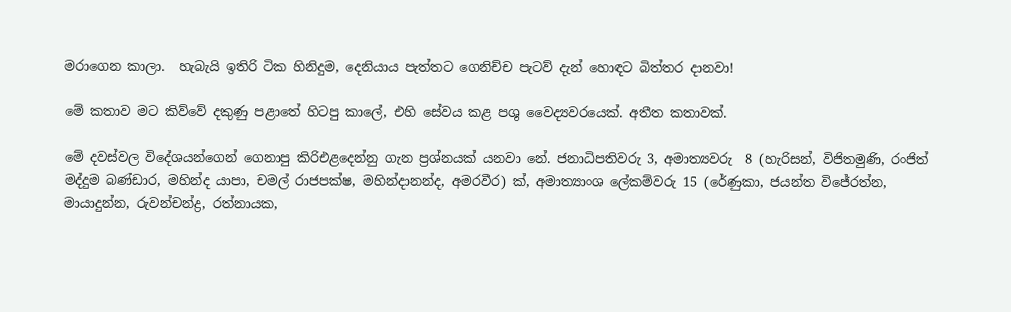මරාගෙන කාලා.  හැබැයි ඉතිරි ටික හිනිදුම, දෙනියාය පැත්තට ගෙනිච්ච පැටව් දැන් හොඳට බිත්තර දානවා!

මේ කතාව මට කිව්වේ දකුණු පළාතේ හිටපු කාලේ, එහි සේවය කළ පශු වෛද්‍යවරයෙක්. අතීත කතාවක්.

මේ දවස්වල විදේශයන්ගෙන් ගෙනාපු කිරිඑළදෙන්නු ගැන ප්‍රශ්නයක් යනවා නේ. ජනාධිපතිවරු 3, අමාත්‍යවරු  8 (හැරිසන්, විජිතමුණි, රංජිත් මද්දුම බණ්ඩාර, මහින්ද යාපා, චමල් රාජපක්ෂ, මහින්දානන්ද, අමරවීර) ක්, අමාත්‍යාංශ ලේකම්වරු 15 (රේණුකා, ජයන්ත විජේරත්න, මායාදුන්න, රුවන්චන්ද්‍ර, රත්නායක,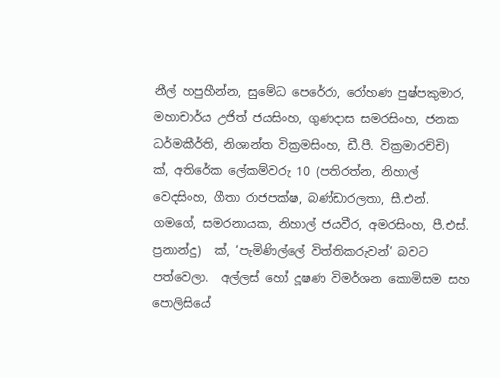නීල් හපුහීන්න, සුමේධ පෙරේරා, රෝහණ පුෂ්පකුමාර, මහාචාර්ය උජිත් ජයසිංහ, ගුණදාස සමරසිංහ, ජනක ධර්මකීර්ති, නිශාන්ත වික්‍රමසිංහ, ඩී.පී. වික්‍රමාරච්චි)  ක්, අතිරේක ලේකම්වරු 10 (පතිරත්න, නිහාල් වෙදසිංහ, ගීතා රාජපක්ෂ, බණ්ඩාරලතා, සී.එන්. ගමගේ, සමරනායක, නිහාල් ජයවීර, අමරසිංහ, පී.එස්. ප්‍රනාන්දු)  ක්, ‘පැමිණිල්ලේ විත්තිකරුවන්’ බවට පත්වෙලා.  අල්ලස් හෝ දූෂණ විමර්ශන කොමිසම සහ පොලිසියේ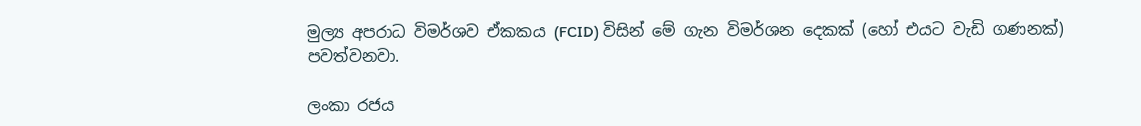මුල්‍ය අපරාධ විමර්ශව ඒකකය (FCID) විසින් මේ ගැන විමර්ශන දෙකක් (හෝ එයට වැඩි ගණනක්) පවත්වනවා.

ලංකා රජය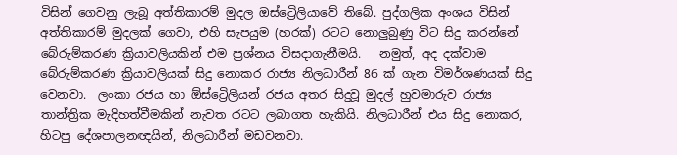විසින් ගෙවනු ලැබූ අත්තිකාරම් මුදල ඔස්ට්‍රෙිලියාවේ තිබේ. පුද්ගලික අංශය විසින් අත්තිකාරම් මුදලක් ගෙවා, එහි සැපයුම (හරක්) රටට නොලුබුණු විට සිදු කරන්නේ බේරුම්කරණ ක්‍රියාවලියකින් එම ප්‍රශ්නය විසදාගැනීමයි.   නමුත්, අද දක්වාම බේරුම්කරණ ක්‍රියාවලියක් සිදු නොකර රාජ්‍ය නිලධාරීන් 86 ක් ගැන විමර්ශණයක් සිදු වෙනවා.  ලංකා රජය හා ඕස්ට්‍රෙිලියන් රජය අතර සිදුවූ මුදල් හුවමාරුව රාජ්‍ය තාන්ත්‍රික මැදිහත්වීමකින් නැවත රටට ලබාගත හැකියි. නිලධාරීන් එය සිදු නොකර, හිටපු දේශපාලනඥයින්, නිලධාරීන් මඩවනවා.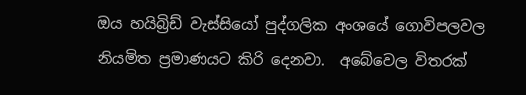ඔය හයිබ්‍රිඩ් වැස්සියෝ පුද්ගලික අංශයේ ගොවිපලවල නියමිත ප්‍රමාණයට කිරි දෙනවා.  අබේවෙල විතරක්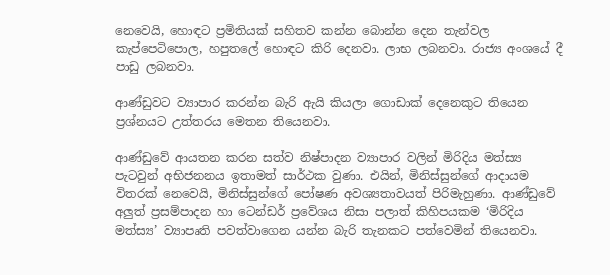නෙවෙයි, හොඳට ප්‍රමිතියක් සහිතව කන්න බොන්න දෙන තැන්වල කැප්පෙටිපොල, හපුතලේ හොඳට කිරි දෙනවා. ලාභ ලබනවා. රාජ්‍ය අංශයේ දී පාඩු ලබනවා.

ආණ්ඩුවට ව්‍යාපාර කරන්න බැරි ඇයි කියලා ගොඩාක් දෙනෙකුට තියෙන ප්‍රශ්නයට උත්තරය මෙතන තියෙනවා.

ආණ්ඩුවේ ආයතන කරන සත්ව නිෂ්පාදන ව්‍යාපාර වලින් මිරිදිය මත්ස්‍ය පැටවුන් අභිජනනය ඉතාමත් සාර්ථක වුණා. එයින්, මිනිස්සුන්ගේ ආදායම විතරක් නෙවෙයි, මිනිස්සුන්ගේ‍ පෝෂණ අවශ්‍යතාවයත් පිරිමැහුණා. ආණ්ඩුවේ අලුත් ප්‍රසම්පාදන හා ටෙන්ඩර් ප්‍රවේශය නිසා පලාත් කිහිපයකම ‘මිරිදිය මත්ස්‍ය’ ව්‍යාපෘති පවත්වාගෙන යන්න බැරි තැනකට පත්වෙමින් තියෙනවා.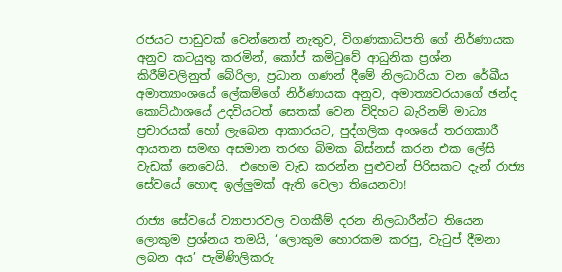රජයට පාඩුවක් වෙන්නෙත් නැතුව, විගණකාධිපති ගේ නිර්ණායක අනුව කටයුතු කරමින්, කෝප් කමිටුවේ ආධුනික ප්‍රශ්න කිරීම්වලිනුත් බේරිලා, ප්‍රධාන ගණන් දීමේ නිලධාරියා වන රේඛීය අමාත්‍යාංශයේ ලේකම්ගේ නිර්ණායක අනුව, අමාත්‍යවරයාගේ ඡන්ද කොට්ඨාශයේ උදවියටත් සෙතක් වෙන විදිහට බැරිනම් මාධ්‍ය ප්‍රචාරයක් හෝ ලැබෙන ආකාරයට, පුද්ගලික අංශයේ තරගකාරී ආයතන සමඟ අසමාන තරඟ බිමක බිස්නස් කරන එක ලේසි වැඩක් නෙවෙයි.  එහෙම වැඩ කරන්න පුළුවන් පිරිසකට දැන් රාජ්‍ය සේවයේ හොඳ ඉල්ලුමක් ඇති වෙලා තියෙනවා!

රාජ්‍ය සේවයේ ව්‍යාපාරවල වගකීම් දරන නිලධාරීන්ට තියෙන ලොකුම ප්‍රශ්නය තමයි, ‘ලොකුම හොරකම කරපු, වැටුප් දීමනා ලබන අය’ පැමිණිලිකරු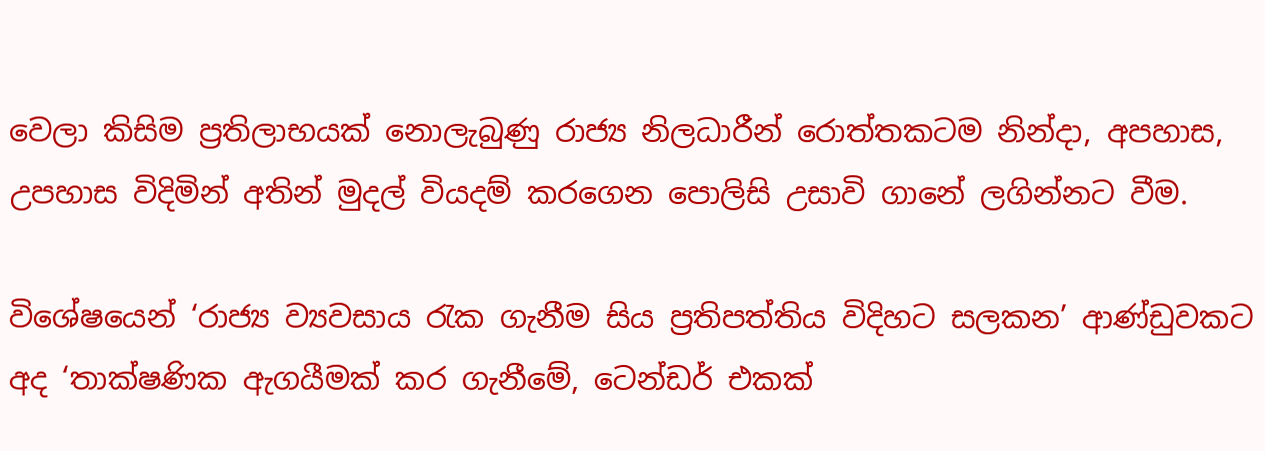වෙලා කිසිම ප්‍රතිලාභයක් නොලැබුණු රාජ්‍ය නිලධාරීන් රොත්තකටම නින්දා, අපහාස, උපහාස විදිමින් අතින් මුදල් වියදම් කරගෙන‍ පොලිසි උසාවි ගානේ ලගින්නට වීම.

විශේෂයෙන් ‘රාජ්‍ය ව්‍යවසාය රැක ගැනීම සිය ප්‍රතිපත්තිය විදිහට සලකන’ ආණ්ඩුවකට අද ‘තාක්ෂණික ඇගයීමක් කර ගැනීමේ, ටෙන්ඩර් එකක්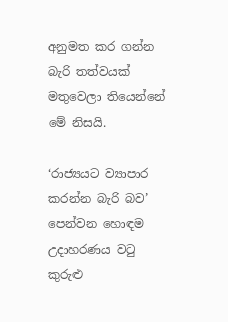අනුමත කර ගන්න බැරි තත්වයක් මතුවෙලා තියෙන්නේ මේ නිසයි.

‘රාජ්‍යයට ව්‍යාපාර කරන්න බැරි බව’ පෙන්වන හොඳම උදාහරණය වටු කුරුළු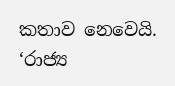කතාව නෙවෙයි.  ‘රාජ්‍ය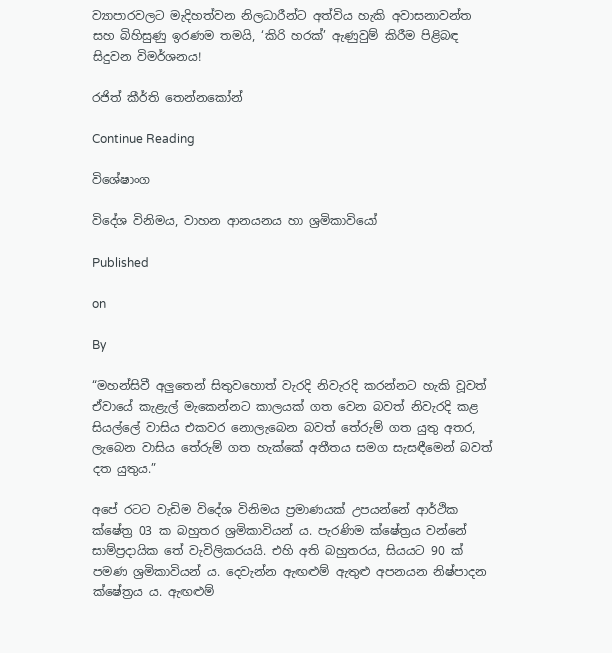ව්‍යාපාරවලට මැදිහත්වන නිලධාරීන්ට අත්විය හැකි අවාසනාවන්ත සහ බිහිසුණු ඉරණම තමයි, ‘කිරි හරක්’ ඇණුවුම් කිරීම පිළිබඳ සිදුවන විමර්ශනය!

රජිත් කීර්ති තෙන්නකෝන්

Continue Reading

විශේෂාංග

විදේශ විනිමය, වාහන ආනයනය හා ශ්‍රමිකාවියෝ

Published

on

By

“මහන්සිවී අලුතෙන් සිතුවහොත් වැරදි නිවැරදි කරන්නට හැකි වූවත් ඒවායේ කැළැල් මැකෙන්නට කාලයක් ගත වෙන බවත් නිවැරදි කළ සියල්ලේ වාසිය එකවර නොලැබෙන බවත් තේරුම් ගත යුතු අතර, ලැබෙන වාසිය තේරුම් ගත හැක්කේ අතීතය සමග සැසඳීමෙන් බවත් දත යුතුය.”

අපේ රටට වැඩිම විදේශ විනිමය ප්‍රමාණයක් උපයන්නේ ආර්ථික ක්ෂේත්‍ර 03 ක බහුතර ශ්‍රමිකාවියන් ය. පැරණිම ක්ෂේත්‍රය වන්නේ සාම්ප්‍රදායික තේ වැවිලිකරයයි. එහි අති බහුතරය, සියයට 90 ක් පමණ ශ්‍රමිකාවියන් ය. දෙවැන්න ඇඟළුම් ඇතුළු අපනයන නිෂ්පාදන ක්ෂේත්‍රය ය. ඇඟළුම්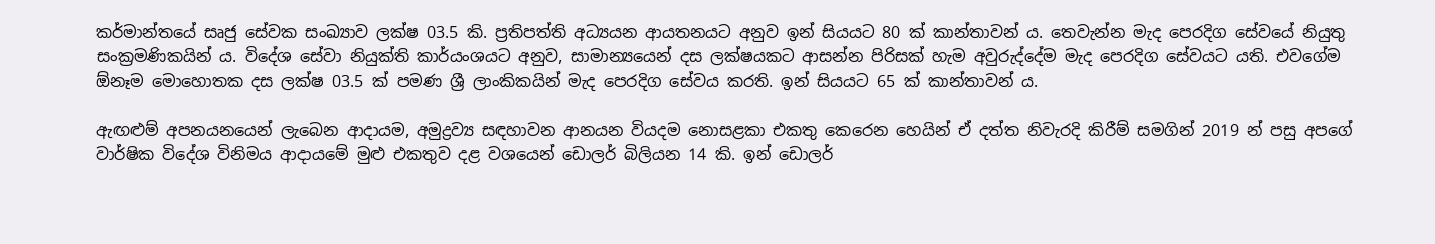කර්මාන්තයේ සෘජු සේවක සංඛ්‍යාව ලක්ෂ 03.5 කි. ප්‍රතිපත්ති අධ්‍යයන ආයතනයට අනුව ඉන් සියයට 80 ක් කාන්තාවන් ය. තෙවැන්න මැද පෙරදිග සේවයේ නියුතු සංක්‍රමණිකයින් ය. විදේශ සේවා නියුක්ති කාර්යංශයට අනුව, සාමාන්‍යයෙන් දස ලක්ෂයකට ආසන්න පිරිසක් හැම අවුරුද්දේම මැද පෙරදිග සේවයට යති. එවගේම ඕනෑම මොහොතක දස ලක්ෂ 03.5 ක් පමණ ශ්‍රී ලාංකිකයින් මැද පෙරදිග සේවය කරති. ඉන් සියයට 65 ක් කාන්තාවන් ය.

ඇඟළුම් අපනයනයෙන් ලැබෙන ආදායම, අමුද්‍රව්‍ය සඳහාවන ආනයන වියදම නොසළකා එකතු කෙරෙන හෙයින් ඒ දත්ත නිවැරදි කිරීම් සමගින් 2019 න් පසු අපගේ වාර්ෂික විදේශ විනිමය ආදායමේ මුළු එකතුව දළ වශයෙන් ඩොලර් බිලියන 14 කි. ඉන් ඩොලර්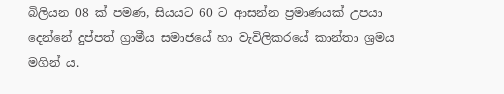බිලියන 08 ක් පමණ, සියයට 60 ට ආසන්න ප්‍රමාණයක් උපයා දෙන්නේ දුප්පත් ග්‍රාමීය සමාජයේ හා වැවිලිකරයේ කාන්තා ශ්‍රමය මගින් ය.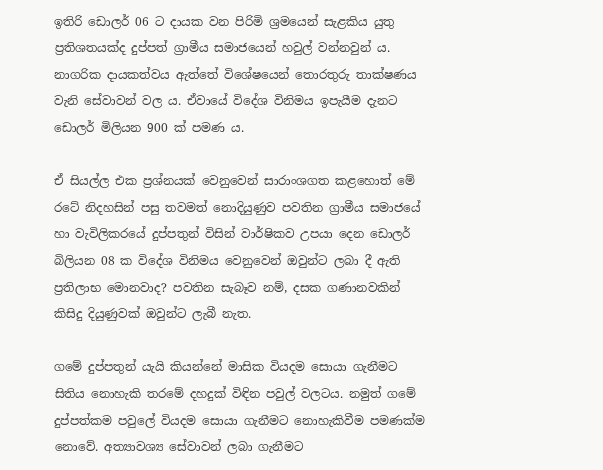ඉතිරි ඩොලර් 06 ට දායක වන පිරිමි ශ්‍රමයෙන් සැළකිය යුතු ප්‍රතිශතයක්ද දුප්පත් ග්‍රාමීය සමාජයෙන් හවුල් වන්නවුන් ය. නාගරික දායකත්වය ඇත්තේ විශේෂයෙන් තොරතුරු තාක්ෂණය වැනි සේවාවන් වල ය. ඒවායේ විදේශ විනිමය ඉපැයීම දැනට ඩොලර් මිලියන 900 ක් පමණ ය.

ඒ සියල්ල එක ප්‍රශ්නයක් වෙනුවෙන් සාරාංශගත කළහොත් මේ රටේ නිදහසින් පසු තවමත් නොදියුණුව පවතින ග්‍රාමීය සමාජයේ හා වැවිලිකරයේ දුප්පතුන් විසින් වාර්ෂිකව උපයා දෙන ඩොලර් බිලියන 08 ක විදේශ විනිමය වෙනුවෙන් ඔවුන්ට ලබා දී ඇති ප්‍රතිලාභ මොනවාද? පවතින සැබෑව නම්, දසක ගණානවකින් කිසිදු දියුණුවක් ඔවුන්ට ලැබී නැත.

ගමේ දුප්පතුන් යැයි කියන්නේ මාසික වියදම සොයා ගැනීමට සිතිය නොහැකි තරමේ දහදුක් විඳින පවුල් වලටය. නමුත් ගමේ දුප්පත්කම පවුලේ වියදම සොයා ගැනීමට නොහැකිවීම පමණක්ම නොවේ. අත්‍යාවශ්‍ය සේවාවන් ලබා ගැනීමට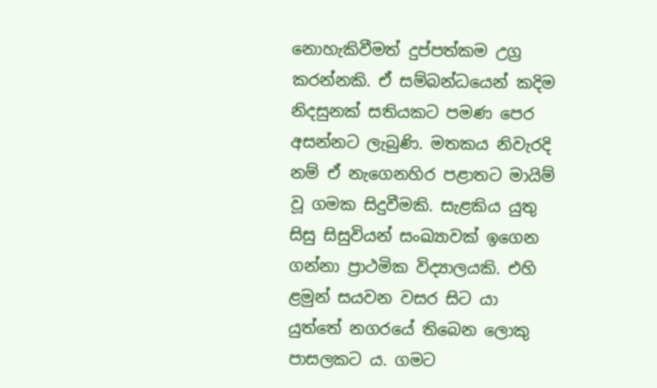නොහැකිවීමත් දුප්පත්කම උග්‍ර කරන්නකි. ඒ සම්බන්ධයෙන් කදිම නිදසුනක් සතියකට පමණ පෙර අසන්නට ලැබුණි. මතකය නිවැරදි නම් ඒ නැගෙනහිර පළාතට මායිම් වූ ගමක සිදුවීමකි. සැළකිය යුතු සිසු සිසුවියන් සංඛ්‍යාවක් ඉගෙන ගන්නා ප්‍රාථමික විද්‍යාලයකි. එහි ළමුන් සයවන වසර සිට යා යුත්තේ නගරයේ තිබෙන ලොකු පාසලකට ය. ගමට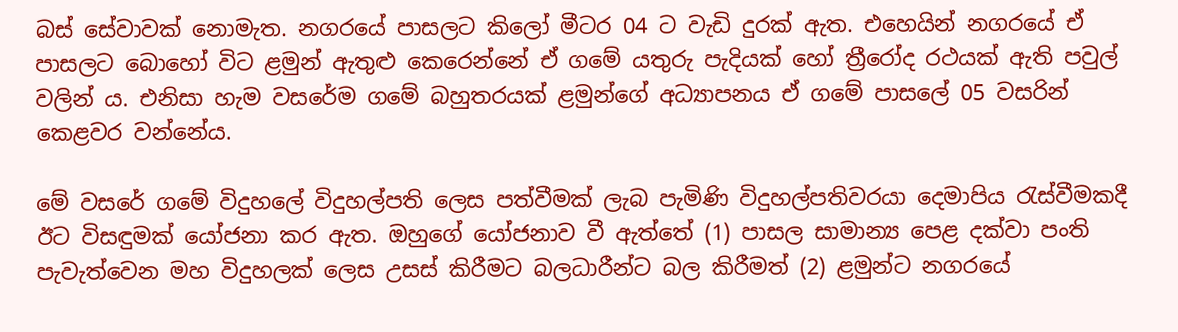බස් සේවාවක් නොමැත. නගරයේ පාසලට කිලෝ මීටර 04 ට වැඩි දුරක් ඇත. එහෙයින් නගරයේ ඒ පාසලට බොහෝ විට ළමුන් ඇතුළු කෙරෙන්නේ ඒ ගමේ යතුරු පැදියක් හෝ ත්‍රීරෝද රථයක් ඇති පවුල් වලින් ය. එනිසා හැම වසරේම ගමේ බහුතරයක් ළමුන්ගේ අධ්‍යාපනය ඒ ගමේ පාසලේ 05 වසරින් කෙළවර වන්නේය.

මේ වසරේ ගමේ විදුහලේ විදුහල්පති ලෙස පත්වීමක් ලැබ පැමිණි විදුහල්පතිවරයා දෙමාපිය රැස්වීමකදී ඊට විසඳුමක් යෝජනා කර ඇත. ඔහුගේ යෝජනාව වී ඇත්තේ (1) පාසල සාමාන්‍ය පෙළ දක්වා පංති පැවැත්වෙන මහ විදුහලක් ලෙස උසස් කිරීමට බලධාරීන්ට බල කිරීමත් (2) ළමුන්ට නගරයේ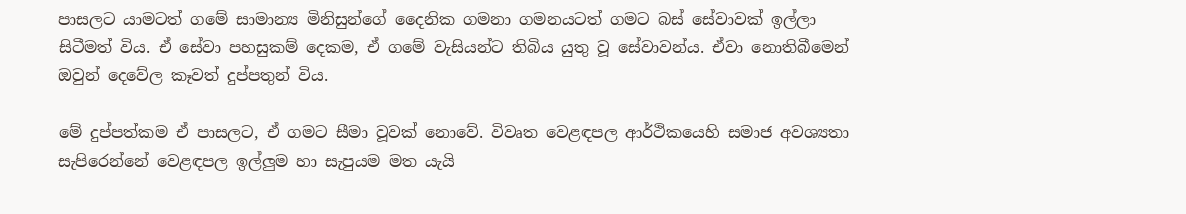පාසලට යාමටත් ගමේ සාමාන්‍ය මිනිසුන්ගේ දෛනික ගමනා ගමනයටත් ගමට බස් සේවාවක් ඉල්ලා සිටීමත් විය. ඒ සේවා පහසුකම් දෙකම, ඒ ගමේ වැසියන්ට තිබිය යුතු වූ සේවාවන්ය. ඒවා නොතිබීමෙන් ඔවුන් දෙවේල කෑවත් දුප්පතුන් විය.

මේ දුප්පත්කම ඒ පාසලට, ඒ ගමට සීමා වූවක් නොවේ. විවෘත වෙළඳපල ආර්ථිකයෙහි සමාජ අවශ්‍යතා සැපිරෙන්නේ වෙළඳපල ඉල්ලුම හා සැපුයම මත යැයි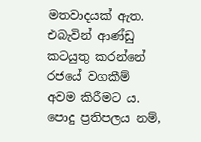මතවාදයක් ඇත. එබැවින් ආණ්ඩු කටයුතු කරන්නේ රජයේ වගකීම් අවම කිරීමට ය. පොදු ප්‍රතිපලය නම්,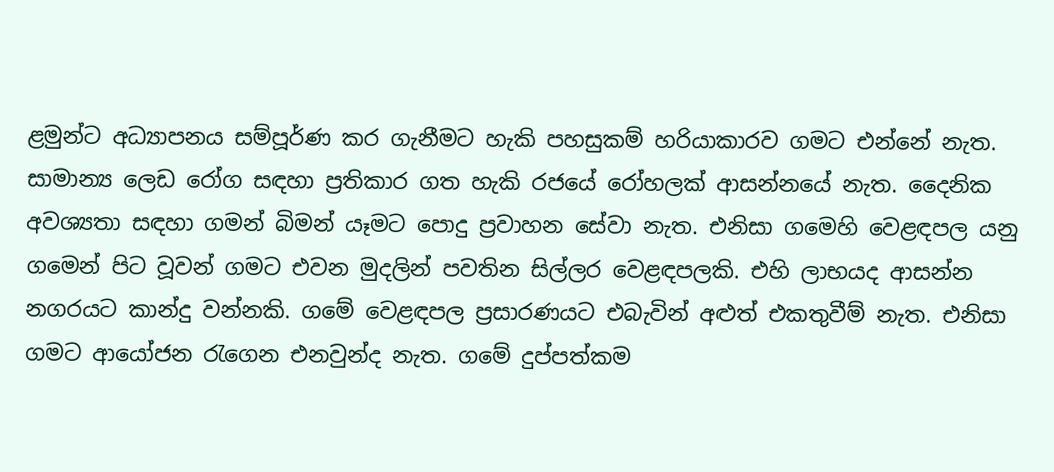ළමුන්ට අධ්‍යාපනය සම්පූර්ණ කර ගැනීමට හැකි පහසුකම් හරියාකාරව ගමට එන්නේ නැත. සාමාන්‍ය ලෙඩ රෝග සඳහා ප්‍රතිකාර ගත හැකි රජයේ රෝහලක් ආසන්නයේ නැත. දෛනික අවශ්‍යතා සඳහා ගමන් බිමන් යෑමට පොදු ප්‍රවාහන සේවා නැත. එනිසා ගමෙහි වෙළඳපල යනු ගමෙන් පිට වූවන් ගමට එවන මුදලින් පවතින සිල්ලර වෙළඳපලකි. එහි ලාභයද ආසන්න නගරයට කාන්දු වන්නකි. ගමේ වෙළඳපල ප්‍රසාරණයට එබැවින් අළුත් එකතුවීම් නැත. එනිසා ගමට ආයෝජන රැගෙන එනවුන්ද නැත. ගමේ දුප්පත්කම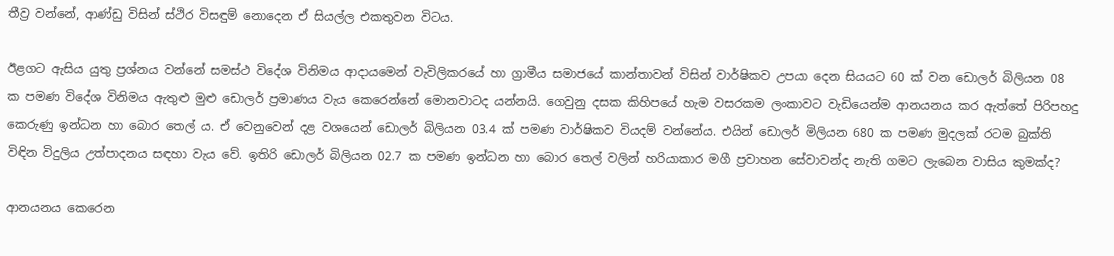තීව්‍ර වන්නේ, ආණ්ඩු විසින් ස්ථිර විසඳුම් නොදෙන ඒ සියල්ල එකතුවන විටය.

ඊළගට ඇසිය යුතු ප්‍රශ්නය වන්නේ සමස්ථ විදේශ විනිමය ආදායමෙන් වැවිලිකරයේ හා ග්‍රාමීය සමාජයේ කාන්තාවන් විසින් වාර්ෂිකව උපයා දෙන සියයට 60 ක් වන ඩොලර් බිලියන 08 ක පමණ විදේශ විනිමය ඇතුළු මුළු ඩොලර් ප්‍රමාණය වැය කෙරෙන්නේ මොනවාටද යන්නයි. ගෙවුනු දසක කිහිපයේ හැම වසරකම ලංකාවට වැඩියෙන්ම ආනයනය කර ඇත්තේ පිරිපහදු කෙරුණු ඉන්ධන හා බොර තෙල් ය. ඒ වෙනුවෙන් දළ වශයෙන් ඩොලර් බිලියන 03.4 ක් පමණ වාර්ෂිකව වියදම් වන්නේය. එයින් ඩොලර් මිලියන 680 ක පමණ මුදලක් රටම බුක්ති විඳින විදුලිය උත්පාදනය සඳහා වැය වේ. ඉතිරි ඩොලර් බිලියන 02.7 ක පමණ ඉන්ධන හා බොර තෙල් වලින් හරියාකාර මගී ප්‍රවාහන සේවාවන්ද නැති ගමට ලැබෙන වාසිය කුමක්ද?

ආනයනය කෙරෙන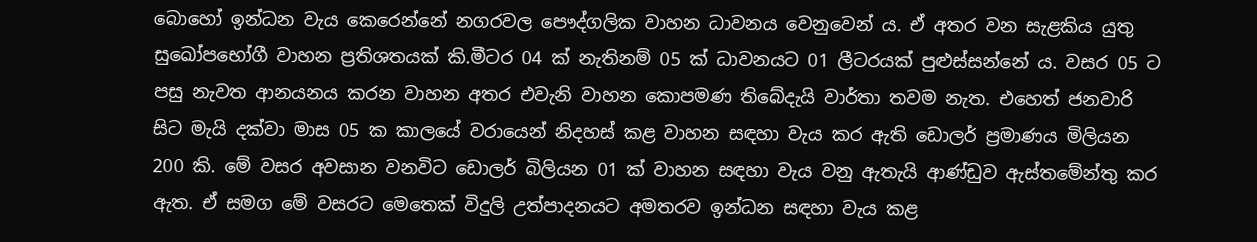බොහෝ ඉන්ධන වැය කෙරෙන්නේ නගරවල පෞද්ගලික වාහන ධාවනය වෙනුවෙන් ය. ඒ අතර වන සැළකිය යුතු සුඛෝපභෝගී වාහන ප්‍රතිශතයක් කි.මීටර 04 ක් නැතිනම් 05 ක් ධාවනයට 01 ලීටරයක් පුළුස්සන්නේ ය. වසර 05 ට පසු නැවත ආනයනය කරන වාහන අතර එවැනි වාහන කොපමණ තිබේදැයි වාර්තා තවම නැත. එහෙත් ජනවාරි සිට මැයි දක්වා මාස 05 ක කාලයේ වරායෙන් නිදහස් කළ වාහන සඳහා වැය කර ඇති ඩොලර් ප්‍රමාණය මිලියන 200 කි. මේ වසර අවසාන වනවිට ඩොලර් බිලියන 01 ක් වාහන සඳහා වැය වනු ඇතැයි ආණ්ඩුව ඇස්තමේන්තු කර ඇත. ඒ සමග මේ වසරට මෙතෙක් විදුලි උත්පාදනයට අමතරව ඉන්ධන සඳහා වැය කළ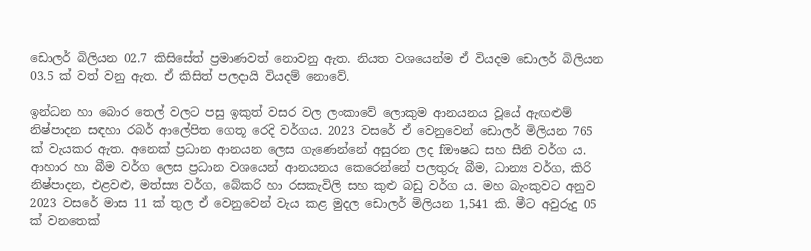ඩොලර් බිලියන 02.7 කිසිසේත් ප්‍රමාණවත් නොවනු ඇත. නියත වශයෙන්ම ඒ වියදම ඩොලර් බිලියන 03.5 ක් වත් වනු ඇත. ඒ කිසිත් පලදායි වියදම් නොවේ.

ඉන්ධන හා බොර තෙල් වලට පසු ඉකුත් වසර වල ලංකාවේ ලොකුම ආනයනය වූයේ ඇඟළුම් නිෂ්පාදන සඳහා රබර් ආලේපිත ගෙතූ රෙදි වර්ගය. 2023 වසරේ ඒ වෙනුවෙන් ඩොලර් මිලියන 765 ක් වැයකර ඇත. අනෙක් ප්‍රධාන ආනයන ලෙස ගැණෙන්නේ අසුරන ලද fඖෂධ සහ සීනි වර්ග ය. ආහාර හා බීම වර්ග ලෙස ප්‍රධාන වශයෙන් ආනයනය කෙරෙන්නේ පලතුරු බීම, ධාන්‍ය වර්ග, කිරි නිෂ්පාදන, එළවළු, මත්ස්‍ය වර්ග, බේකරි හා රසකැවිලි සහ කුළු බඩු වර්ග ය. මහ බැංකුවට අනුව 2023 වසරේ මාස 11 ක් තුල ඒ වෙනුවෙන් වැය කළ මුදල ඩොලර් මිලියන 1,541 කි. මීට අවුරුදු 05 ක් වනතෙක්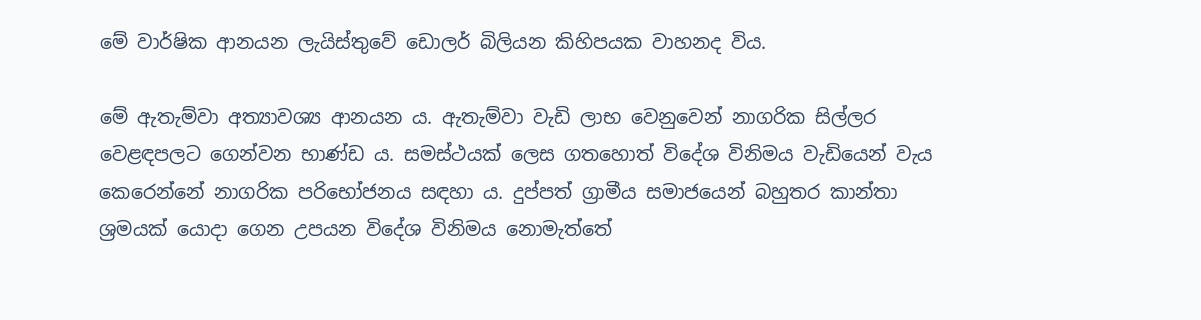මේ වාර්ෂික ආනයන ලැයිස්තුවේ ඩොලර් බිලියන කිහිපයක වාහනද විය.

මේ ඇතැම්වා අත්‍යාවශ්‍ය ආනයන ය. ඇතැම්වා වැඩි ලාභ වෙනුවෙන් නාගරික සිල්ලර වෙළඳපලට ගෙන්වන භාණ්ඩ ය. සමස්ථයක් ලෙස ගතහොත් විදේශ විනිමය වැඩියෙන් වැය කෙරෙන්නේ නාගරික පරිභෝජනය සඳහා ය. දුප්පත් ග්‍රාමීය සමාජයෙන් බහුතර කාන්තා ශ්‍රමයක් යොදා ගෙන උපයන විදේශ විනිමය නොමැත්තේ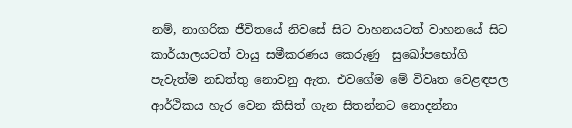නම්, නාගරික ජීවිතයේ නිවසේ සිට වාහනයටත් වාහනයේ සිට කාර්යාලයටත් වායු සමීකරණය කෙරුණු  සුඛෝපභෝගි පැවැත්ම නඩත්තු නොවනු ඇත. එවගේම මේ විවෘත වෙළඳපල ආර්ථිකය හැර වෙන කිසිත් ගැන සිතන්නට නොදන්නා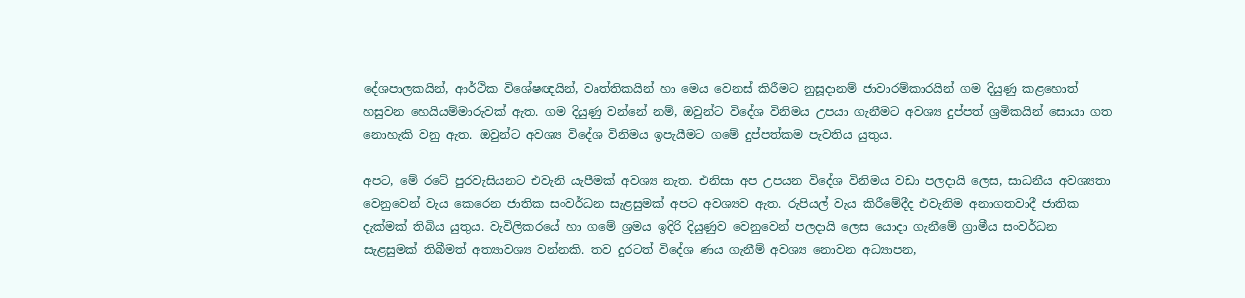දේශපාලකයින්, ආර්ථික විශේෂඥයින්, වෘත්තිකයින් හා මෙය වෙනස් කිරීමට නුසූදානම් ජාවාරම්කාරයින් ගම දියුණු කළහොත් හසුවන හෙයියම්මාරුවක් ඇත. ගම දියුණු වන්නේ නම්, ඔවුන්ට විදේශ විනිමය උපයා ගැනීමට අවශ්‍ය දුප්පත් ශ්‍රමිකයින් සොයා ගත නොහැකි වනු ඇත. ඔවුන්ට අවශ්‍ය විදේශ විනිමය ඉපැයීමට ගමේ දුප්පත්කම පැවතිය යුතුය.

අපට, මේ රටේ පුරවැසියනට එවැනි යැපීමක් අවශ්‍ය නැත. එනිසා අප උපයන විදේශ විනිමය වඩා පලදායි ලෙස, සාධනීය අවශ්‍යතා වෙනුවෙන් වැය කෙරෙන ජාතික සංවර්ධන සැළසුමක් අපට අවශ්‍යව ඇත. රුපියල් වැය කිරීමේදීද එවැනිම අනාගතවාදී ජාතික දැක්මක් තිබිය යුතුය. වැවිලිකරයේ හා ගමේ ශ්‍රමය ඉදිරි දියුණුව වෙනුවෙන් පලදායි ලෙස යොදා ගැනීමේ ග්‍රාමීය සංවර්ධන සැළසුමක් තිබීමත් අත්‍යාවශ්‍ය වන්නකි. තව දුරටත් විදේශ ණය ගැනීම් අවශ්‍ය නොවන අධ්‍යාපන,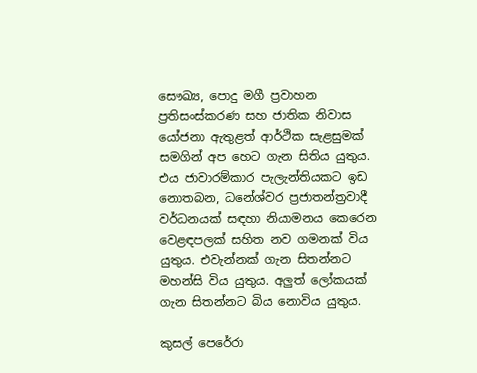සෞඛ්‍ය, පොදු මගී ප්‍රවාහන ප්‍රතිසංස්කරණ සහ ජාතික නිවාස යෝජනා ඇතුළත් ආර්ථික සැළසුමක් සමගින් අප හෙට ගැන සිතිය යුතුය. එය ජාවාරම්කාර පැලැන්තියකට ඉඩ නොතබන, ධනේශ්වර ප්‍රජාතන්ත්‍රවාදී වර්ධනයක් සඳහා නියාමනය කෙරෙන වෙළඳපලක් සහිත නව ගමනක් විය යුතුය. එවැන්නක් ගැන සිතන්නට මහන්සි විය යුතුය. අලුත් ලෝකයක් ගැන සිතන්නට බිය නොවිය යුතුය.

කුසල් පෙරේරා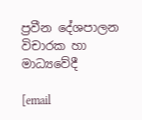ප්‍රවීන දේශපාලන විචාරක හා මාධ්‍යවේදී

[email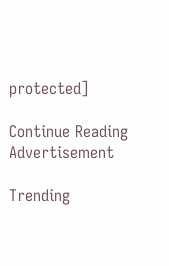protected]

Continue Reading
Advertisement

Trending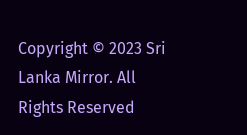Copyright © 2023 Sri Lanka Mirror. All Rights Reserved